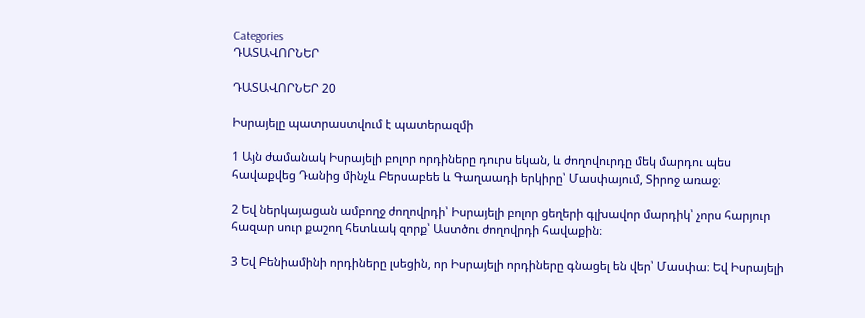Categories
ԴԱՏԱՎՈՐՆԵՐ

ԴԱՏԱՎՈՐՆԵՐ 20

Իսրայելը պատրաստվում է պատերազմի

1 Այն ժամանակ Իսրայելի բոլոր որդիները դուրս եկան, և ժողովուրդը մեկ մարդու պես հավաքվեց Դանից մինչև Բերսաբեե և Գաղաադի երկիրը՝ Մասփայում, Տիրոջ առաջ։

2 Եվ ներկայացան ամբողջ ժողովրդի՝ Իսրայելի բոլոր ցեղերի գլխավոր մարդիկ՝ չորս հարյուր հազար սուր քաշող հետևակ զորք՝ Աստծու ժողովրդի հավաքին։

3 Եվ Բենիամինի որդիները լսեցին, որ Իսրայելի որդիները գնացել են վեր՝ Մասփա։ Եվ Իսրայելի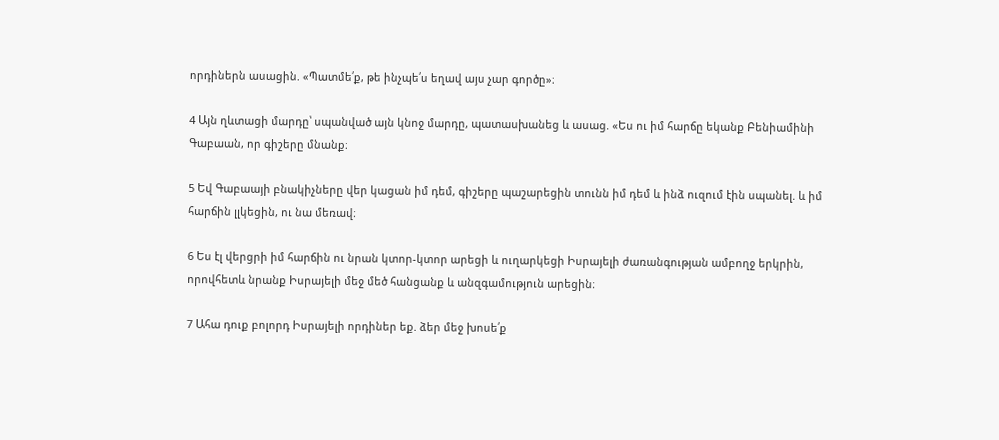որդիներն ասացին. «Պատմե՛ք, թե ինչպե՛ս եղավ այս չար գործը»։

4 Այն ղևտացի մարդը՝ սպանված այն կնոջ մարդը, պատասխանեց և ասաց. «Ես ու իմ հարճը եկանք Բենիամինի Գաբաան, որ գիշերը մնանք։

5 Եվ Գաբաայի բնակիչները վեր կացան իմ դեմ, գիշերը պաշարեցին տունն իմ դեմ և ինձ ուզում էին սպանել. և իմ հարճին լլկեցին, ու նա մեռավ։

6 Ես էլ վերցրի իմ հարճին ու նրան կտոր-կտոր արեցի և ուղարկեցի Իսրայելի ժառանգության ամբողջ երկրին, որովհետև նրանք Իսրայելի մեջ մեծ հանցանք և անզգամություն արեցին։

7 Ահա դուք բոլորդ Իսրայելի որդիներ եք. ձեր մեջ խոսե՛ք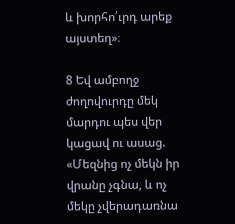և խորհո՛ւրդ արեք այստեղ»։

8 Եվ ամբողջ ժողովուրդը մեկ մարդու պես վեր կացավ ու ասաց. «Մեզնից ոչ մեկն իր վրանը չգնա, և ոչ մեկը չվերադառնա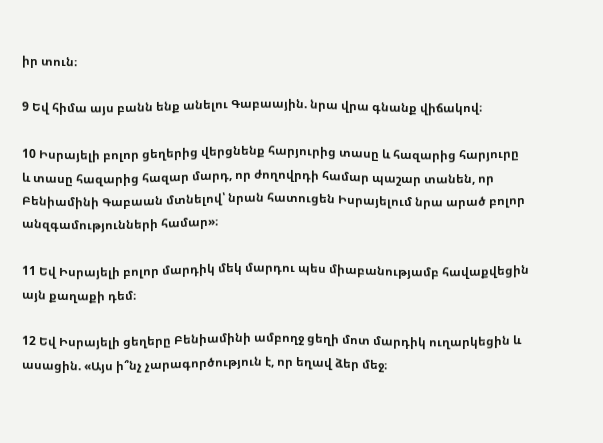իր տուն։

9 Եվ հիմա այս բանն ենք անելու Գաբաային. նրա վրա գնանք վիճակով։

10 Իսրայելի բոլոր ցեղերից վերցնենք հարյուրից տասը և հազարից հարյուրը և տասը հազարից հազար մարդ, որ ժողովրդի համար պաշար տանեն, որ Բենիամինի Գաբաան մտնելով՝ նրան հատուցեն Իսրայելում նրա արած բոլոր անզգամությունների համար»։

11 Եվ Իսրայելի բոլոր մարդիկ մեկ մարդու պես միաբանությամբ հավաքվեցին այն քաղաքի դեմ։

12 Եվ Իսրայելի ցեղերը Բենիամինի ամբողջ ցեղի մոտ մարդիկ ուղարկեցին և ասացին. «Այս ի՞նչ չարագործություն է, որ եղավ ձեր մեջ։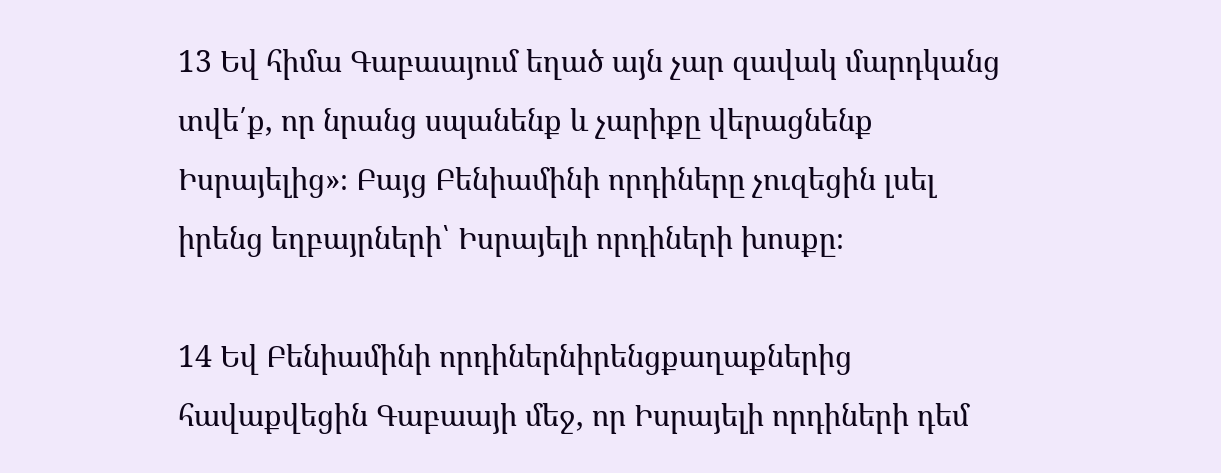13 Եվ հիմա Գաբաայում եղած այն չար զավակ մարդկանց տվե՛ք, որ նրանց սպանենք և չարիքը վերացնենք Իսրայելից»։ Բայց Բենիամինի որդիները չուզեցին լսել իրենց եղբայրների՝ Իսրայելի որդիների խոսքը։

14 Եվ Բենիամինի որդիներնիրենցքաղաքներից հավաքվեցին Գաբաայի մեջ, որ Իսրայելի որդիների դեմ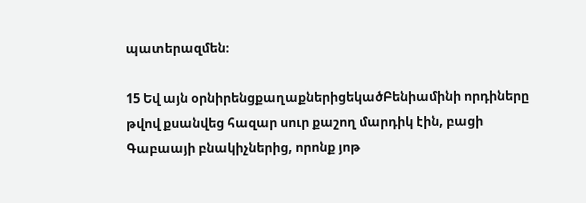պատերազմեն։

15 Եվ այն օրնիրենցքաղաքներիցեկածԲենիամինի որդիները թվով քսանվեց հազար սուր քաշող մարդիկ էին, բացի Գաբաայի բնակիչներից, որոնք յոթ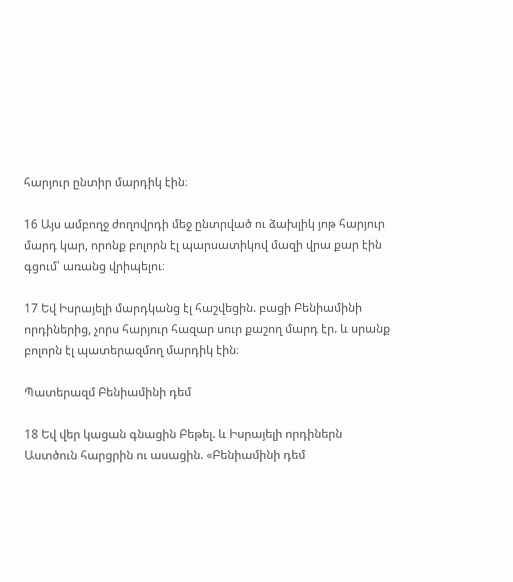հարյուր ընտիր մարդիկ էին։

16 Այս ամբողջ ժողովրդի մեջ ընտրված ու ձախլիկ յոթ հարյուր մարդ կար, որոնք բոլորն էլ պարսատիկով մազի վրա քար էին գցում՝ առանց վրիպելու։

17 Եվ Իսրայելի մարդկանց էլ հաշվեցին. բացի Բենիամինի որդիներից, չորս հարյուր հազար սուր քաշող մարդ էր. և սրանք բոլորն էլ պատերազմող մարդիկ էին։

Պատերազմ Բենիամինի դեմ

18 Եվ վեր կացան գնացին Բեթել. և Իսրայելի որդիներն Աստծուն հարցրին ու ասացին. «Բենիամինի դեմ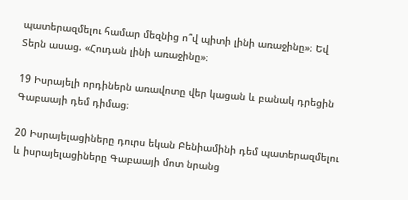պատերազմելու համար մեզնից ո՞վ պիտի լինի առաջինը»։ Եվ Տերն ասաց. «Հուդան լինի առաջինը»։

19 Իսրայելի որդիներն առավոտը վեր կացան և բանակ դրեցին Գաբաայի դեմ դիմաց։

20 Իսրայելացիները դուրս եկան Բենիամինի դեմ պատերազմելու և իսրայելացիները Գաբաայի մոտ նրանց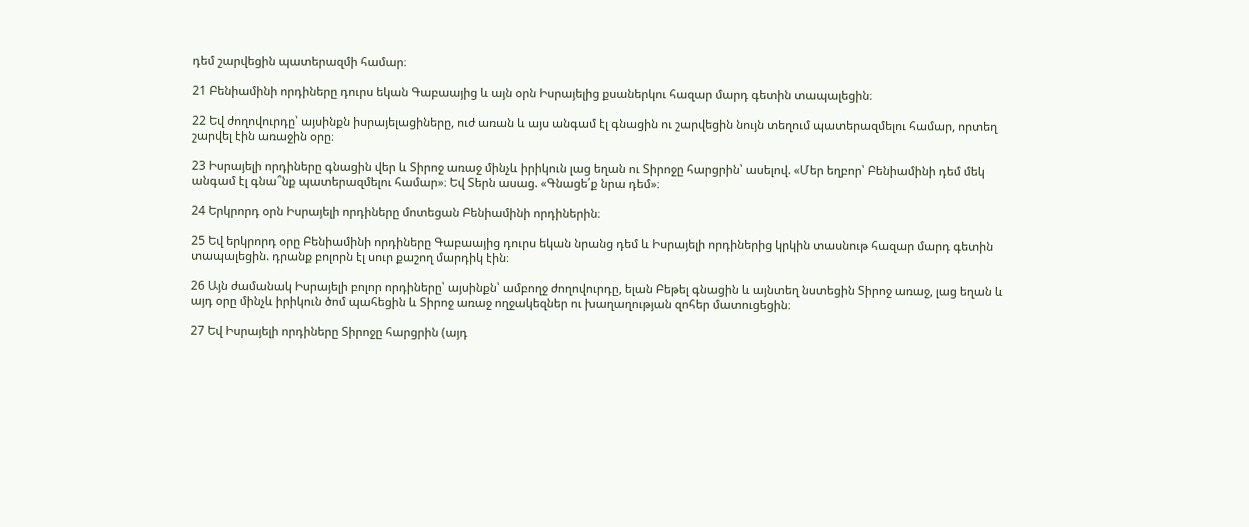դեմ շարվեցին պատերազմի համար։

21 Բենիամինի որդիները դուրս եկան Գաբաայից և այն օրն Իսրայելից քսաներկու հազար մարդ գետին տապալեցին։

22 Եվ ժողովուրդը՝ այսինքն իսրայելացիները, ուժ առան և այս անգամ էլ գնացին ու շարվեցին նույն տեղում պատերազմելու համար, որտեղ շարվել էին առաջին օրը։

23 Իսրայելի որդիները գնացին վեր և Տիրոջ առաջ մինչև իրիկուն լաց եղան ու Տիրոջը հարցրին՝ ասելով. «Մեր եղբոր՝ Բենիամինի դեմ մեկ անգամ էլ գնա՞նք պատերազմելու համար»։ Եվ Տերն ասաց. «Գնացե՛ք նրա դեմ»։

24 Երկրորդ օրն Իսրայելի որդիները մոտեցան Բենիամինի որդիներին։

25 Եվ երկրորդ օրը Բենիամինի որդիները Գաբաայից դուրս եկան նրանց դեմ և Իսրայելի որդիներից կրկին տասնութ հազար մարդ գետին տապալեցին. դրանք բոլորն էլ սուր քաշող մարդիկ էին։

26 Այն ժամանակ Իսրայելի բոլոր որդիները՝ այսինքն՝ ամբողջ ժողովուրդը, ելան Բեթել գնացին և այնտեղ նստեցին Տիրոջ առաջ, լաց եղան և այդ օրը մինչև իրիկուն ծոմ պահեցին և Տիրոջ առաջ ողջակեզներ ու խաղաղության զոհեր մատուցեցին։

27 Եվ Իսրայելի որդիները Տիրոջը հարցրին (այդ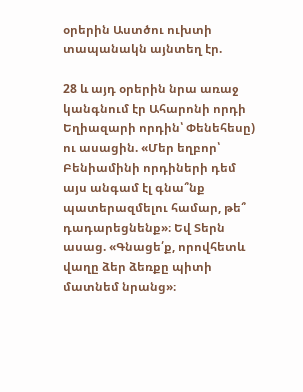օրերին Աստծու ուխտի տապանակն այնտեղ էր.

28 և այդ օրերին նրա առաջ կանգնում էր Ահարոնի որդի Եղիազարի որդին՝ Փենեհեսը) ու ասացին. «Մեր եղբոր՝ Բենիամինի որդիների դեմ այս անգամ էլ գնա՞նք պատերազմելու համար, թե՞ դադարեցնենք»։ Եվ Տերն ասաց. «Գնացե՛ք, որովհետև վաղը ձեր ձեռքը պիտի մատնեմ նրանց»։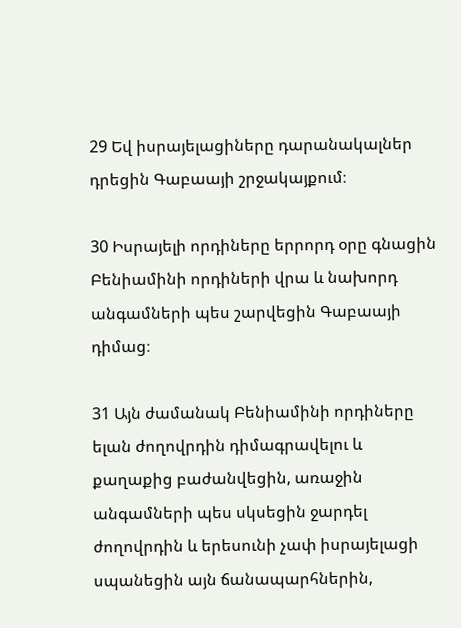29 Եվ իսրայելացիները դարանակալներ դրեցին Գաբաայի շրջակայքում։

30 Իսրայելի որդիները երրորդ օրը գնացին Բենիամինի որդիների վրա և նախորդ անգամների պես շարվեցին Գաբաայի դիմաց։

31 Այն ժամանակ Բենիամինի որդիները ելան ժողովրդին դիմագրավելու և քաղաքից բաժանվեցին, առաջին անգամների պես սկսեցին ջարդել ժողովրդին և երեսունի չափ իսրայելացի սպանեցին այն ճանապարհներին,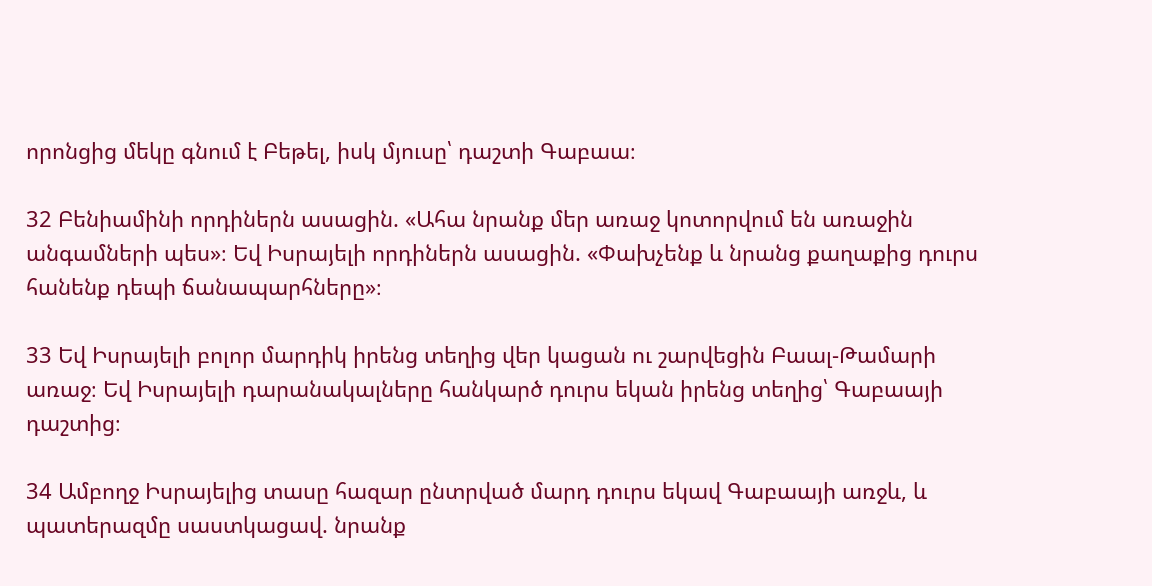որոնցից մեկը գնում է Բեթել, իսկ մյուսը՝ դաշտի Գաբաա։

32 Բենիամինի որդիներն ասացին. «Ահա նրանք մեր առաջ կոտորվում են առաջին անգամների պես»։ Եվ Իսրայելի որդիներն ասացին. «Փախչենք և նրանց քաղաքից դուրս հանենք դեպի ճանապարհները»։

33 Եվ Իսրայելի բոլոր մարդիկ իրենց տեղից վեր կացան ու շարվեցին Բաալ-Թամարի առաջ։ Եվ Իսրայելի դարանակալները հանկարծ դուրս եկան իրենց տեղից՝ Գաբաայի դաշտից։

34 Ամբողջ Իսրայելից տասը հազար ընտրված մարդ դուրս եկավ Գաբաայի առջև, և պատերազմը սաստկացավ. նրանք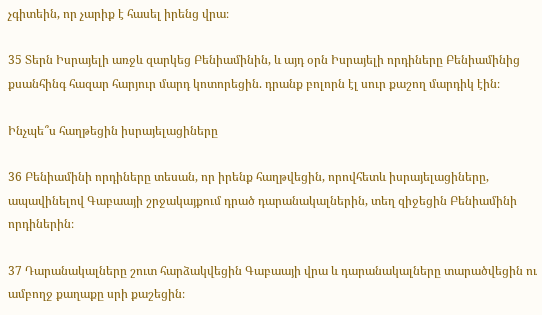չգիտեին, որ չարիք է հասել իրենց վրա։

35 Տերն Իսրայելի առջև զարկեց Բենիամինին, և այդ օրն Իսրայելի որդիները Բենիամինից քսանհինգ հազար հարյուր մարդ կոտորեցին. դրանք բոլորն էլ սուր քաշող մարդիկ էին։

Ինչպե՞ս հաղթեցին իսրայելացիները

36 Բենիամինի որդիները տեսան, որ իրենք հաղթվեցին, որովհետև իսրայելացիները, ապավինելով Գաբաայի շրջակայքում դրած դարանակալներին, տեղ զիջեցին Բենիամինի որդիներին։

37 Դարանակալները շուտ հարձակվեցին Գաբաայի վրա և դարանակալները տարածվեցին ու ամբողջ քաղաքը սրի քաշեցին։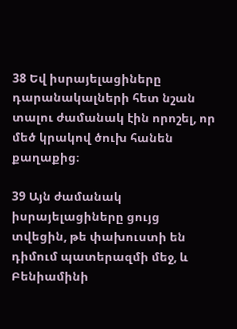38 Եվ իսրայելացիները դարանակալների հետ նշան տալու ժամանակ էին որոշել, որ մեծ կրակով ծուխ հանեն քաղաքից։

39 Այն ժամանակ իսրայելացիները ցույց տվեցին, թե փախուստի են դիմում պատերազմի մեջ, և Բենիամինի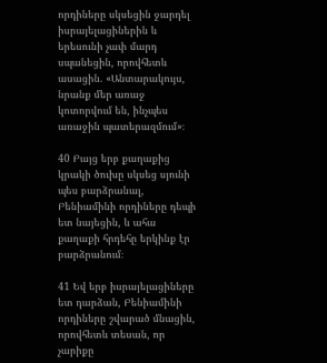որդիները սկսեցին ջարդել իսրայելացիներին և երեսունի չափ մարդ սպանեցին, որովհետև ասացին. «Անտարակույս, նրանք մեր առաջ կոտորվում են, ինչպես առաջին պատերազմում»։

40 Բայց երբ քաղաքից կրակի ծուխը սկսեց սյունի պես բարձրանալ, Բենիամինի որդիները դեպի ետ նայեցին, և ահա քաղաքի հրդեհը երկինք էր բարձրանում։

41 Եվ երբ իսրայելացիները ետ դարձան, Բենիամինի որդիները շվարած մնացին, որովհետև տեսան, որ չարիքը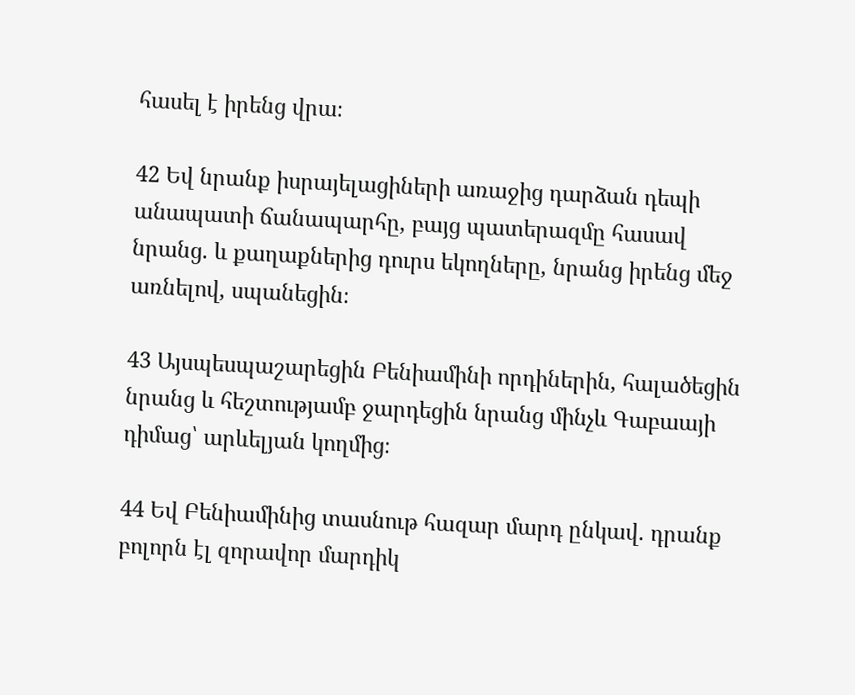հասել է իրենց վրա։

42 Եվ նրանք իսրայելացիների առաջից դարձան դեպի անապատի ճանապարհը, բայց պատերազմը հասավ նրանց. և քաղաքներից դուրս եկողները, նրանց իրենց մեջ առնելով, սպանեցին։

43 Այսպեսպաշարեցին Բենիամինի որդիներին, հալածեցին նրանց և հեշտությամբ ջարդեցին նրանց մինչև Գաբաայի դիմաց՝ արևելյան կողմից։

44 Եվ Բենիամինից տասնութ հազար մարդ ընկավ. դրանք բոլորն էլ զորավոր մարդիկ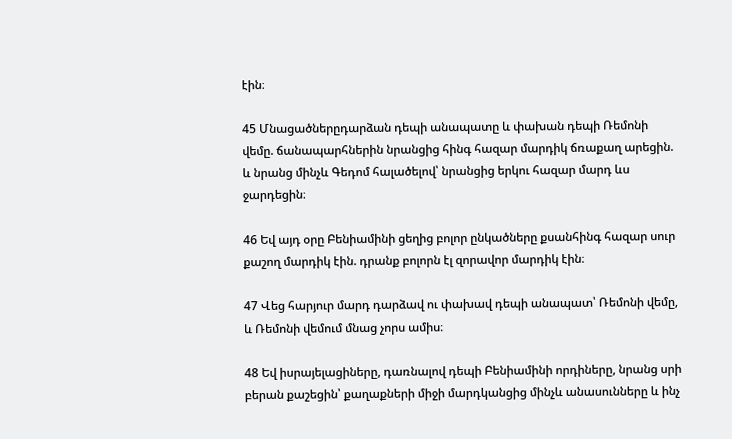էին։

45 Մնացածներըդարձան դեպի անապատը և փախան դեպի Ռեմոնի վեմը. ճանապարհներին նրանցից հինգ հազար մարդիկ ճռաքաղ արեցին. և նրանց մինչև Գեդոմ հալածելով՝ նրանցից երկու հազար մարդ ևս ջարդեցին։

46 Եվ այդ օրը Բենիամինի ցեղից բոլոր ընկածները քսանհինգ հազար սուր քաշող մարդիկ էին. դրանք բոլորն էլ զորավոր մարդիկ էին։

47 Վեց հարյուր մարդ դարձավ ու փախավ դեպի անապատ՝ Ռեմոնի վեմը, և Ռեմոնի վեմում մնաց չորս ամիս։

48 Եվ իսրայելացիները, դառնալով դեպի Բենիամինի որդիները, նրանց սրի բերան քաշեցին՝ քաղաքների միջի մարդկանցից մինչև անասունները և ինչ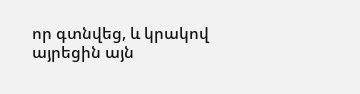որ գտնվեց, և կրակով այրեցին այն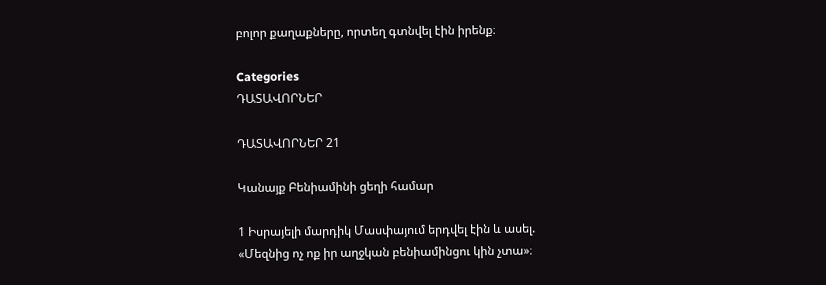բոլոր քաղաքները, որտեղ գտնվել էին իրենք։

Categories
ԴԱՏԱՎՈՐՆԵՐ

ԴԱՏԱՎՈՐՆԵՐ 21

Կանայք Բենիամինի ցեղի համար

1 Իսրայելի մարդիկ Մասփայում երդվել էին և ասել. «Մեզնից ոչ ոք իր աղջկան բենիամինցու կին չտա»։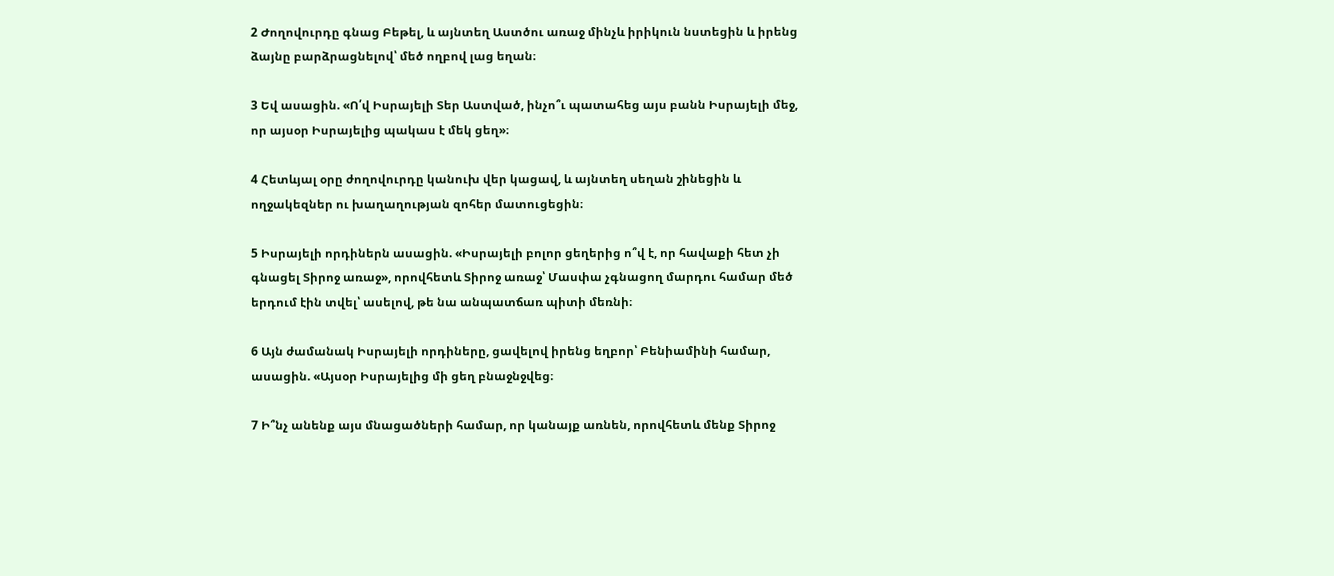2 Ժողովուրդը գնաց Բեթել, և այնտեղ Աստծու առաջ մինչև իրիկուն նստեցին և իրենց ձայնը բարձրացնելով՝ մեծ ողբով լաց եղան։

3 Եվ ասացին. «Ո՛վ Իսրայելի Տեր Աստված, ինչո՞ւ պատահեց այս բանն Իսրայելի մեջ, որ այսօր Իսրայելից պակաս է մեկ ցեղ»։

4 Հետևյալ օրը ժողովուրդը կանուխ վեր կացավ, և այնտեղ սեղան շինեցին և ողջակեզներ ու խաղաղության զոհեր մատուցեցին։

5 Իսրայելի որդիներն ասացին. «Իսրայելի բոլոր ցեղերից ո՞վ է, որ հավաքի հետ չի գնացել Տիրոջ առաջ», որովհետև Տիրոջ առաջ՝ Մասփա չգնացող մարդու համար մեծ երդում էին տվել՝ ասելով, թե նա անպատճառ պիտի մեռնի։

6 Այն ժամանակ Իսրայելի որդիները, ցավելով իրենց եղբոր՝ Բենիամինի համար, ասացին. «Այսօր Իսրայելից մի ցեղ բնաջնջվեց։

7 Ի՞նչ անենք այս մնացածների համար, որ կանայք առնեն, որովհետև մենք Տիրոջ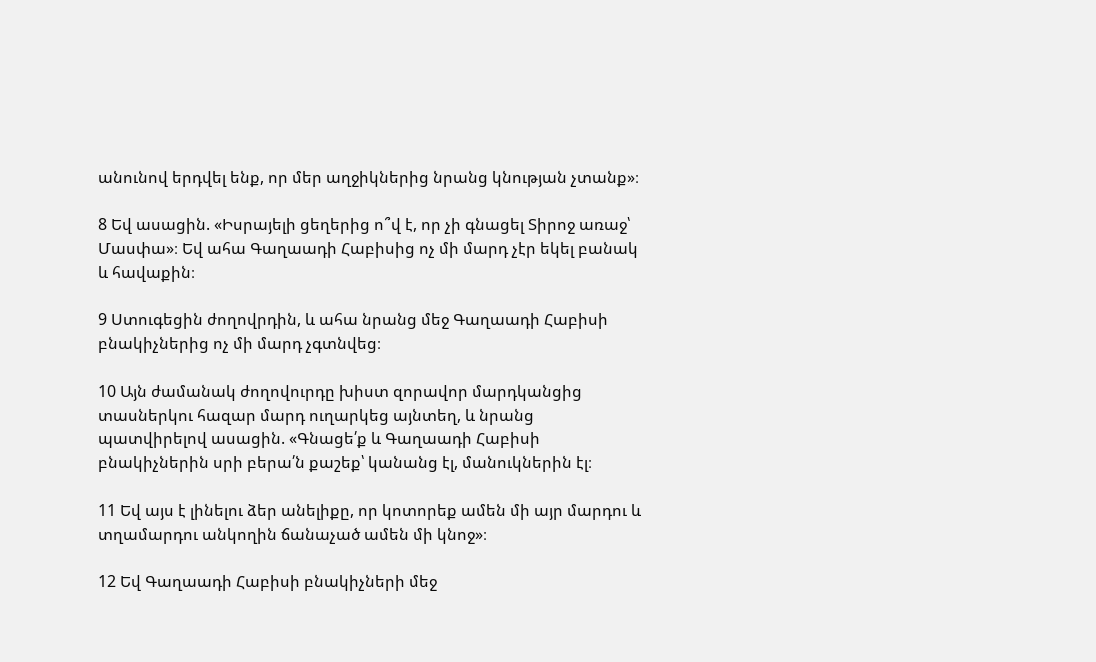անունով երդվել ենք, որ մեր աղջիկներից նրանց կնության չտանք»։

8 Եվ ասացին. «Իսրայելի ցեղերից ո՞վ է, որ չի գնացել Տիրոջ առաջ՝ Մասփա»։ Եվ ահա Գաղաադի Հաբիսից ոչ մի մարդ չէր եկել բանակ և հավաքին։

9 Ստուգեցին ժողովրդին, և ահա նրանց մեջ Գաղաադի Հաբիսի բնակիչներից ոչ մի մարդ չգտնվեց։

10 Այն ժամանակ ժողովուրդը խիստ զորավոր մարդկանցից տասներկու հազար մարդ ուղարկեց այնտեղ, և նրանց պատվիրելով ասացին. «Գնացե՛ք և Գաղաադի Հաբիսի բնակիչներին սրի բերա՛ն քաշեք՝ կանանց էլ, մանուկներին էլ։

11 Եվ այս է լինելու ձեր անելիքը, որ կոտորեք ամեն մի այր մարդու և տղամարդու անկողին ճանաչած ամեն մի կնոջ»։

12 Եվ Գաղաադի Հաբիսի բնակիչների մեջ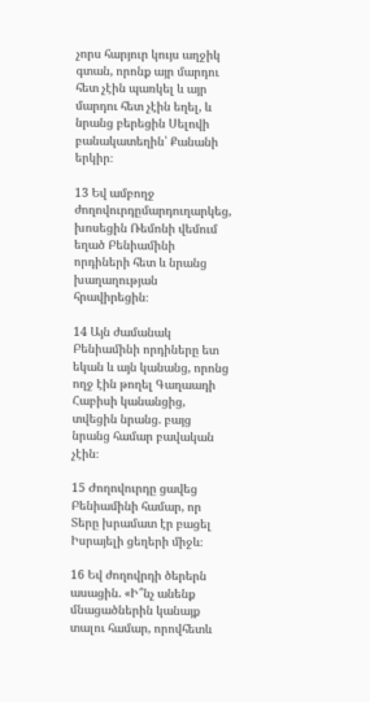չորս հարյուր կույս աղջիկ գտան, որոնք այր մարդու հետ չէին պառկել և այր մարդու հետ չէին եղել, և նրանց բերեցին Սելովի բանակատեղին՝ Քանանի երկիր։

13 Եվ ամբողջ ժողովուրդըմարդուղարկեց, խոսեցին Ռեմոնի վեմում եղած Բենիամինի որդիների հետ և նրանց խաղաղության հրավիրեցին։

14 Այն ժամանակ Բենիամինի որդիները ետ եկան և այն կանանց, որոնց ողջ էին թողել Գաղաադի Հաբիսի կանանցից, տվեցին նրանց. բայց նրանց համար բավական չէին։

15 Ժողովուրդը ցավեց Բենիամինի համար, որ Տերը խրամատ էր բացել Իսրայելի ցեղերի միջև։

16 Եվ ժողովրդի ծերերն ասացին. «Ի՞նչ անենք մնացածներին կանայք տալու համար, որովհետև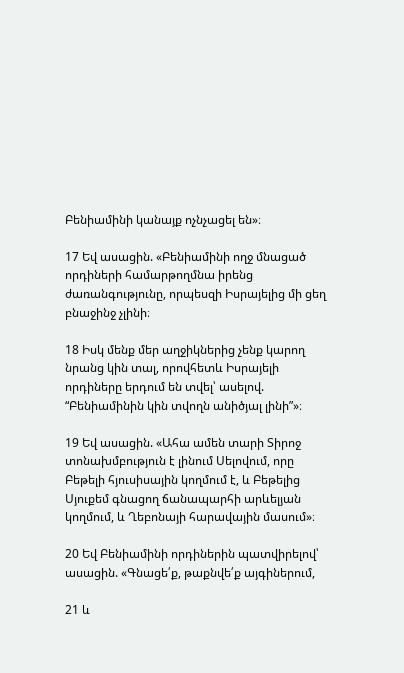Բենիամինի կանայք ոչնչացել են»։

17 Եվ ասացին. «Բենիամինի ողջ մնացած որդիների համարթողմնա իրենց ժառանգությունը, որպեսզի Իսրայելից մի ցեղ բնաջինջ չլինի։

18 Իսկ մենք մեր աղջիկներից չենք կարող նրանց կին տալ, որովհետև Իսրայելի որդիները երդում են տվել՝ ասելով. “Բենիամինին կին տվողն անիծյալ լինի”»։

19 Եվ ասացին. «Ահա ամեն տարի Տիրոջ տոնախմբություն է լինում Սելովում, որը Բեթելի հյուսիսային կողմում է, և Բեթելից Սյուքեմ գնացող ճանապարհի արևելյան կողմում, և Ղեբոնայի հարավային մասում»։

20 Եվ Բենիամինի որդիներին պատվիրելով՝ ասացին. «Գնացե՛ք, թաքնվե՛ք այգիներում,

21 և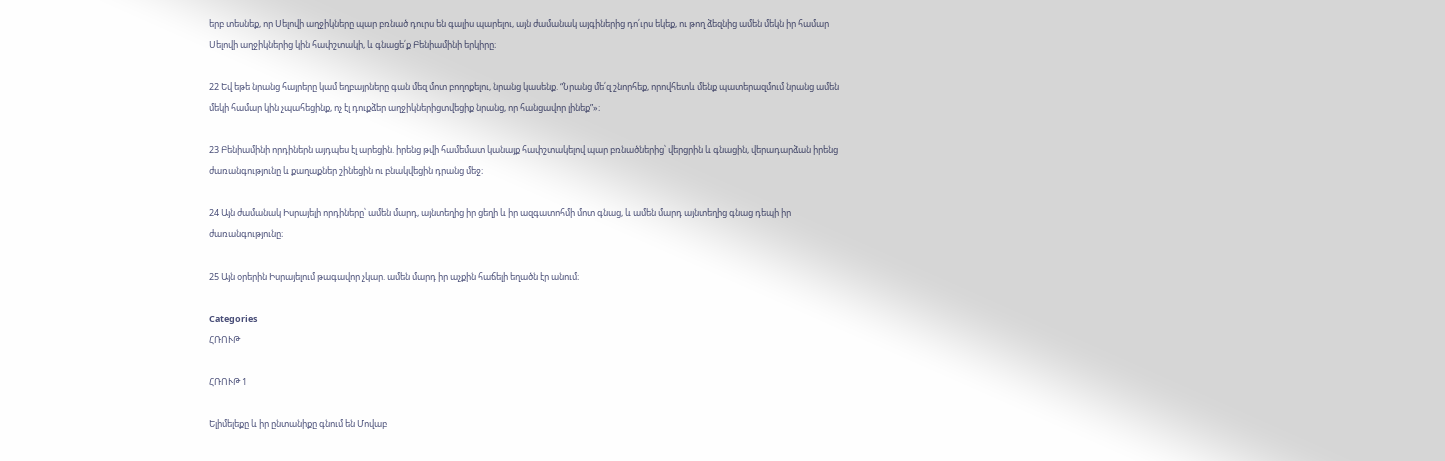երբ տեսնեք, որ Սելովի աղջիկները պար բռնած դուրս են գալիս պարելու, այն ժամանակ այգիներից դո՛ւրս եկեք, ու թող ձեզնից ամեն մեկն իր համար Սելովի աղջիկներից կին հափշտակի, և գնացե՛ք Բենիամինի երկիրը։

22 Եվ եթե նրանց հայրերը կամ եղբայրները գան մեզ մոտ բողոքելու, նրանց կասենք. “Նրանց մե՛զ շնորհեք, որովհետև մենք պատերազմում նրանց ամեն մեկի համար կին չպահեցինք, ոչ էլ դուքձեր աղջիկներիցտվեցիք նրանց, որ հանցավոր լինեք”»։

23 Բենիամինի որդիներն այդպես էլ արեցին. իրենց թվի համեմատ կանայք հափշտակելով պար բռնածներից՝ վերցրին և գնացին, վերադարձան իրենց ժառանգությունը և քաղաքներ շինեցին ու բնակվեցին դրանց մեջ։

24 Այն ժամանակ Իսրայելի որդիները՝ ամեն մարդ, այնտեղից իր ցեղի և իր ազգատոհմի մոտ գնաց, և ամեն մարդ այնտեղից գնաց դեպի իր ժառանգությունը։

25 Այն օրերին Իսրայելում թագավոր չկար. ամեն մարդ իր աչքին հաճելի եղածն էր անում։

Categories
ՀՌՈՒԹ

ՀՌՈՒԹ 1

Ելիմելեքը և իր ընտանիքը գնում են Մովաբ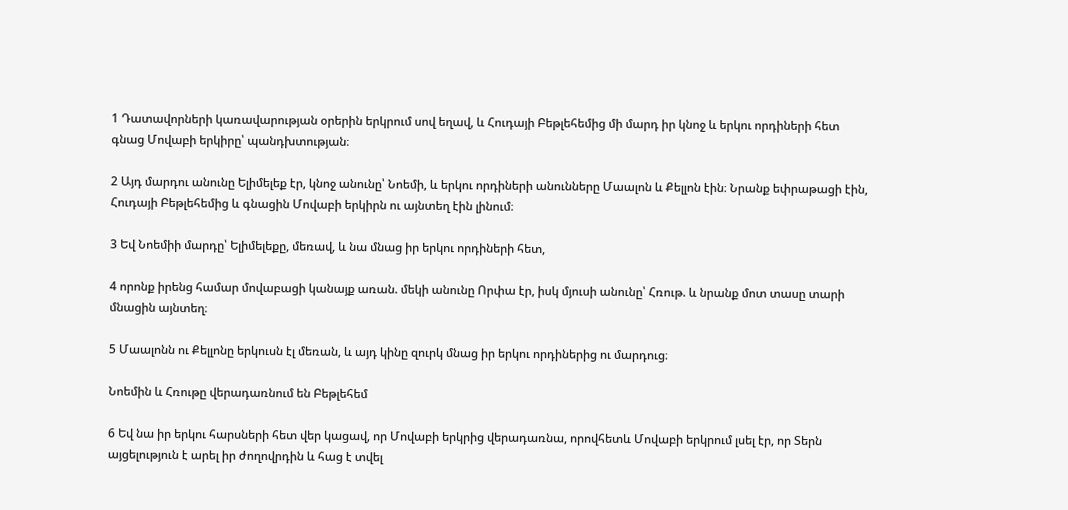1 Դատավորների կառավարության օրերին երկրում սով եղավ, և Հուդայի Բեթլեհեմից մի մարդ իր կնոջ և երկու որդիների հետ գնաց Մովաբի երկիրը՝ պանդխտության։

2 Այդ մարդու անունը Ելիմելեք էր, կնոջ անունը՝ Նոեմի, և երկու որդիների անունները Մաալոն և Քելլոն էին։ Նրանք եփրաթացի էին, Հուդայի Բեթլեհեմից և գնացին Մովաբի երկիրն ու այնտեղ էին լինում։

3 Եվ Նոեմիի մարդը՝ Ելիմելեքը, մեռավ, և նա մնաց իր երկու որդիների հետ,

4 որոնք իրենց համար մովաբացի կանայք առան. մեկի անունը Որփա էր, իսկ մյուսի անունը՝ Հռութ. և նրանք մոտ տասը տարի մնացին այնտեղ։

5 Մաալոնն ու Քելլոնը երկուսն էլ մեռան, և այդ կինը զուրկ մնաց իր երկու որդիներից ու մարդուց։

Նոեմին և Հռութը վերադառնում են Բեթլեհեմ

6 Եվ նա իր երկու հարսների հետ վեր կացավ, որ Մովաբի երկրից վերադառնա, որովհետև Մովաբի երկրում լսել էր, որ Տերն այցելություն է արել իր ժողովրդին և հաց է տվել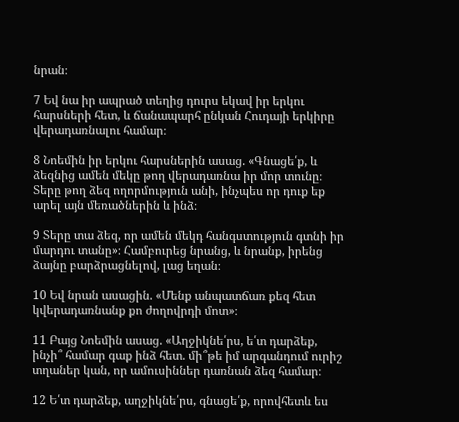նրան։

7 Եվ նա իր ապրած տեղից դուրս եկավ իր երկու հարսների հետ, և ճանապարհ ընկան Հուդայի երկիրը վերադառնալու համար։

8 Նոեմին իր երկու հարսներին ասաց. «Գնացե՛ք, և ձեզնից ամեն մեկը թող վերադառնա իր մոր տունը։ Տերը թող ձեզ ողորմություն անի, ինչպես որ դուք եք արել այն մեռածներին և ինձ։

9 Տերը տա ձեզ, որ ամեն մեկդ հանգստություն գտնի իր մարդու տանը»։ Համբուրեց նրանց, և նրանք, իրենց ձայնը բարձրացնելով, լաց եղան։

10 Եվ նրան ասացին. «Մենք անպատճառ քեզ հետ կվերադառնանք քո ժողովրդի մոտ»։

11 Բայց Նոեմին ասաց. «Աղջիկնե՛րս, ե՛տ դարձեք, ինչի՞ համար գաք ինձ հետ. մի՞թե իմ արգանդում ուրիշ տղաներ կան, որ ամուսիններ դառնան ձեզ համար։

12 Ե՛տ դարձեք, աղջիկնե՛րս, գնացե՛ք, որովհետև ես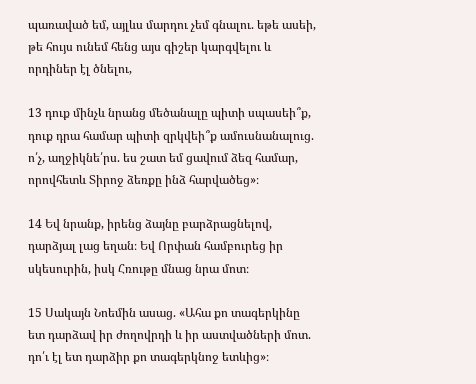պառաված եմ, այլևս մարդու չեմ գնալու. եթե ասեի, թե հույս ունեմ հենց այս գիշեր կարգվելու և որդիներ էլ ծնելու,

13 դուք մինչև նրանց մեծանալը պիտի սպասեի՞ք, դուք դրա համար պիտի զրկվեի՞ք ամուսնանալուց. ո՛չ, աղջիկնե՛րս. ես շատ եմ ցավում ձեզ համար, որովհետև Տիրոջ ձեռքը ինձ հարվածեց»։

14 Եվ նրանք, իրենց ձայնը բարձրացնելով, դարձյալ լաց եղան։ Եվ Որփան համբուրեց իր սկեսուրին, իսկ Հռութը մնաց նրա մոտ։

15 Սակայն Նոեմին ասաց. «Ահա քո տագերկինը ետ դարձավ իր ժողովրդի և իր աստվածների մոտ. դո՛ւ էլ ետ դարձիր քո տագերկնոջ ետևից»։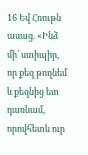16 Եվ Հռութն ասաց. «Ինձ մի՛ ստիպիր, որ քեզ թողնեմ և քեզնից ետ դառնամ, որովհետև ուր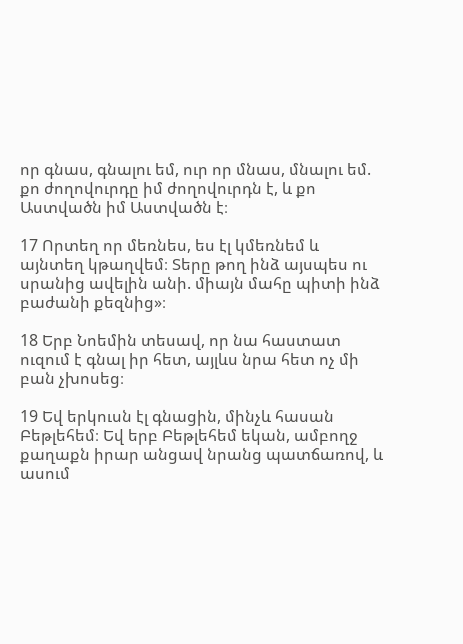որ գնաս, գնալու եմ, ուր որ մնաս, մնալու եմ. քո ժողովուրդը իմ ժողովուրդն է, և քո Աստվածն իմ Աստվածն է։

17 Որտեղ որ մեռնես, ես էլ կմեռնեմ և այնտեղ կթաղվեմ։ Տերը թող ինձ այսպես ու սրանից ավելին անի. միայն մահը պիտի ինձ բաժանի քեզնից»։

18 Երբ Նոեմին տեսավ, որ նա հաստատ ուզում է գնալ իր հետ, այլևս նրա հետ ոչ մի բան չխոսեց։

19 Եվ երկուսն էլ գնացին, մինչև հասան Բեթլեհեմ։ Եվ երբ Բեթլեհեմ եկան, ամբողջ քաղաքն իրար անցավ նրանց պատճառով, և ասում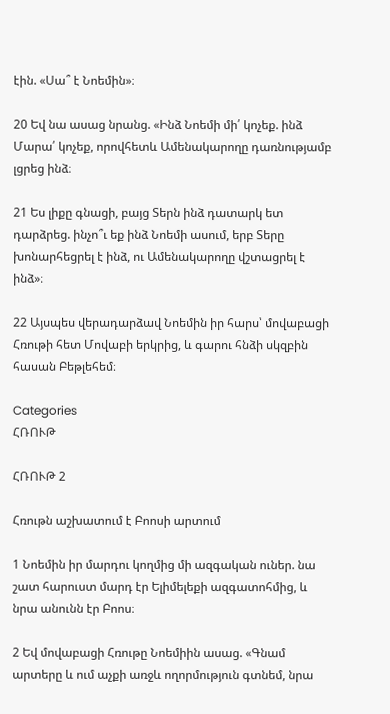էին. «Սա՞ է Նոեմին»։

20 Եվ նա ասաց նրանց. «Ինձ Նոեմի մի՛ կոչեք. ինձ Մարա՛ կոչեք, որովհետև Ամենակարողը դառնությամբ լցրեց ինձ։

21 Ես լիքը գնացի, բայց Տերն ինձ դատարկ ետ դարձրեց. ինչո՞ւ եք ինձ Նոեմի ասում, երբ Տերը խոնարհեցրել է ինձ, ու Ամենակարողը վշտացրել է ինձ»։

22 Այսպես վերադարձավ Նոեմին իր հարս՝ մովաբացի Հռութի հետ Մովաբի երկրից, և գարու հնձի սկզբին հասան Բեթլեհեմ։

Categories
ՀՌՈՒԹ

ՀՌՈՒԹ 2

Հռութն աշխատում է Բոոսի արտում

1 Նոեմին իր մարդու կողմից մի ազգական ուներ. նա շատ հարուստ մարդ էր Ելիմելեքի ազգատոհմից, և նրա անունն էր Բոոս։

2 Եվ մովաբացի Հռութը Նոեմիին ասաց. «Գնամ արտերը և ում աչքի առջև ողորմություն գտնեմ, նրա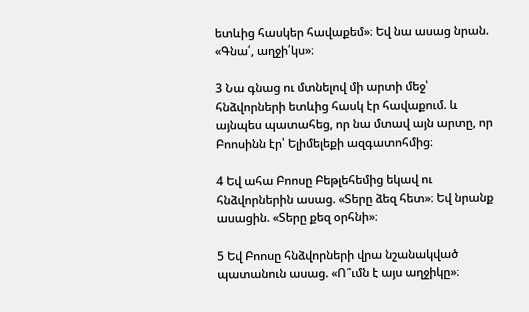ետևից հասկեր հավաքեմ»։ Եվ նա ասաց նրան. «Գնա՛, աղջի՛կս»։

3 Նա գնաց ու մտնելով մի արտի մեջ՝ հնձվորների ետևից հասկ էր հավաքում. և այնպես պատահեց, որ նա մտավ այն արտը, որ Բոոսինն էր՝ Ելիմելեքի ազգատոհմից։

4 Եվ ահա Բոոսը Բեթլեհեմից եկավ ու հնձվորներին ասաց. «Տերը ձեզ հետ»։ Եվ նրանք ասացին. «Տերը քեզ օրհնի»։

5 Եվ Բոոսը հնձվորների վրա նշանակված պատանուն ասաց. «Ո՞ւմն է այս աղջիկը»։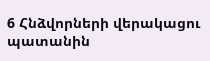6 Հնձվորների վերակացու պատանին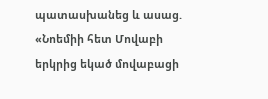պատասխանեց և ասաց. «Նոեմիի հետ Մովաբի երկրից եկած մովաբացի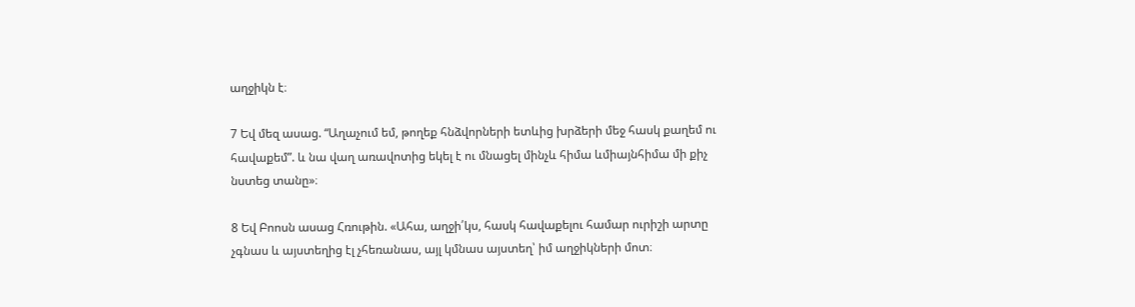աղջիկն է։

7 Եվ մեզ ասաց. “Աղաչում եմ, թողեք հնձվորների ետևից խրձերի մեջ հասկ քաղեմ ու հավաքեմ”. և նա վաղ առավոտից եկել է ու մնացել մինչև հիմա ևմիայնհիմա մի քիչ նստեց տանը»։

8 Եվ Բոոսն ասաց Հռութին. «Ահա, աղջի՛կս, հասկ հավաքելու համար ուրիշի արտը չգնաս և այստեղից էլ չհեռանաս, այլ կմնաս այստեղ՝ իմ աղջիկների մոտ։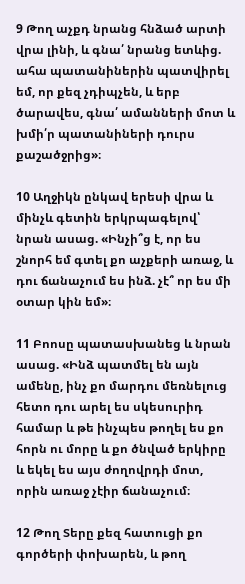9 Թող աչքդ նրանց հնձած արտի վրա լինի, և գնա՛ նրանց ետևից. ահա պատանիներին պատվիրել եմ, որ քեզ չդիպչեն, և երբ ծարավես, գնա՛ ամանների մոտ և խմի՛ր պատանիների դուրս քաշածջրից»։

10 Աղջիկն ընկավ երեսի վրա և մինչև գետին երկրպագելով՝ նրան ասաց. «Ինչի՞ց է, որ ես շնորհ եմ գտել քո աչքերի առաջ, և դու ճանաչում ես ինձ. չէ՞ որ ես մի օտար կին եմ»։

11 Բոոսը պատասխանեց և նրան ասաց. «Ինձ պատմել են այն ամենը, ինչ քո մարդու մեռնելուց հետո դու արել ես սկեսուրիդ համար և թե ինչպես թողել ես քո հորն ու մորը և քո ծնված երկիրը և եկել ես այս ժողովրդի մոտ, որին առաջ չէիր ճանաչում։

12 Թող Տերը քեզ հատուցի քո գործերի փոխարեն, և թող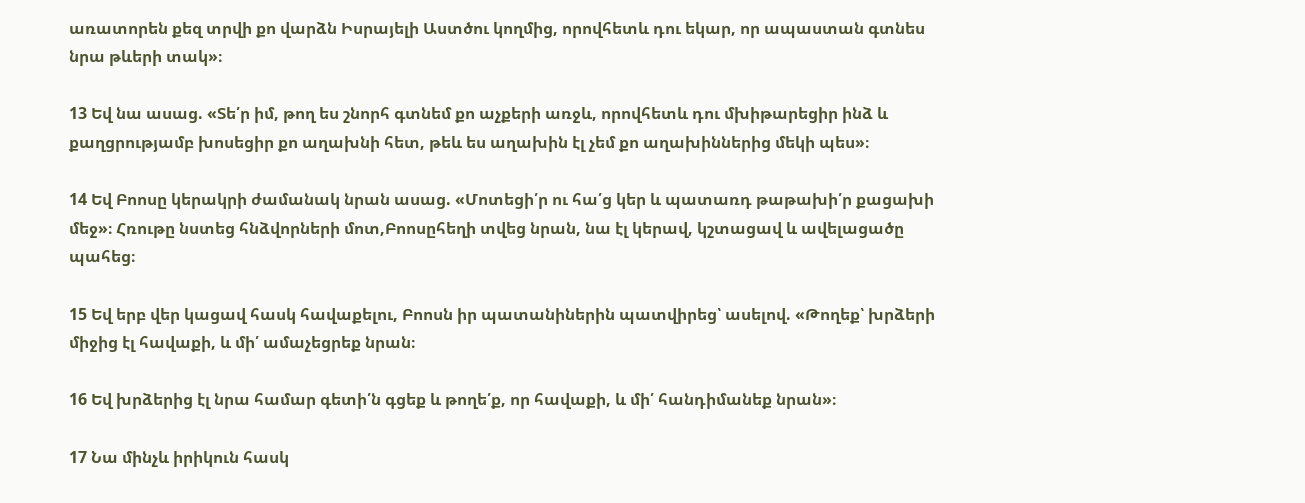առատորեն քեզ տրվի քո վարձն Իսրայելի Աստծու կողմից, որովհետև դու եկար, որ ապաստան գտնես նրա թևերի տակ»։

13 Եվ նա ասաց. «Տե՛ր իմ, թող ես շնորհ գտնեմ քո աչքերի առջև, որովհետև դու մխիթարեցիր ինձ և քաղցրությամբ խոսեցիր քո աղախնի հետ, թեև ես աղախին էլ չեմ քո աղախիններից մեկի պես»։

14 Եվ Բոոսը կերակրի ժամանակ նրան ասաց. «Մոտեցի՛ր ու հա՛ց կեր և պատառդ թաթախի՛ր քացախի մեջ»։ Հռութը նստեց հնձվորների մոտ,Բոոսըհեղի տվեց նրան, նա էլ կերավ, կշտացավ և ավելացածը պահեց։

15 Եվ երբ վեր կացավ հասկ հավաքելու, Բոոսն իր պատանիներին պատվիրեց՝ ասելով. «Թողեք՝ խրձերի միջից էլ հավաքի, և մի՛ ամաչեցրեք նրան։

16 Եվ խրձերից էլ նրա համար գետի՛ն գցեք և թողե՛ք, որ հավաքի, և մի՛ հանդիմանեք նրան»։

17 Նա մինչև իրիկուն հասկ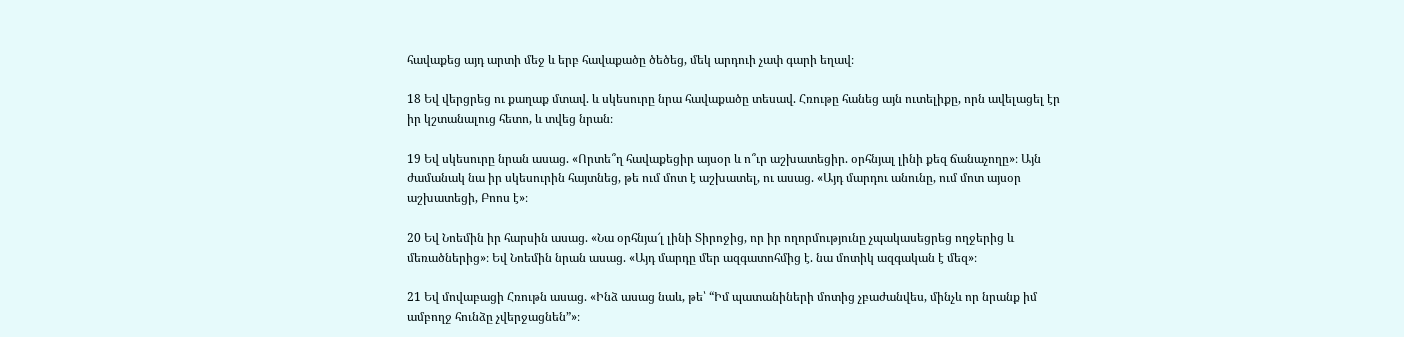հավաքեց այդ արտի մեջ և երբ հավաքածը ծեծեց, մեկ արդուի չափ գարի եղավ։

18 Եվ վերցրեց ու քաղաք մտավ. և սկեսուրը նրա հավաքածը տեսավ. Հռութը հանեց այն ուտելիքը, որն ավելացել էր իր կշտանալուց հետո, և տվեց նրան։

19 Եվ սկեսուրը նրան ասաց. «Որտե՞ղ հավաքեցիր այսօր և ո՞ւր աշխատեցիր. օրհնյալ լինի քեզ ճանաչողը»։ Այն ժամանակ նա իր սկեսուրին հայտնեց, թե ում մոտ է աշխատել, ու ասաց. «Այդ մարդու անունը, ում մոտ այսօր աշխատեցի, Բոոս է»։

20 Եվ Նոեմին իր հարսին ասաց. «Նա օրհնյա՜լ լինի Տիրոջից, որ իր ողորմությունը չպակասեցրեց ողջերից և մեռածներից»։ Եվ Նոեմին նրան ասաց. «Այդ մարդը մեր ազգատոհմից է. նա մոտիկ ազգական է մեզ»։

21 Եվ մովաբացի Հռութն ասաց. «Ինձ ասաց նաև, թե՝ “Իմ պատանիների մոտից չբաժանվես, մինչև որ նրանք իմ ամբողջ հունձը չվերջացնեն”»։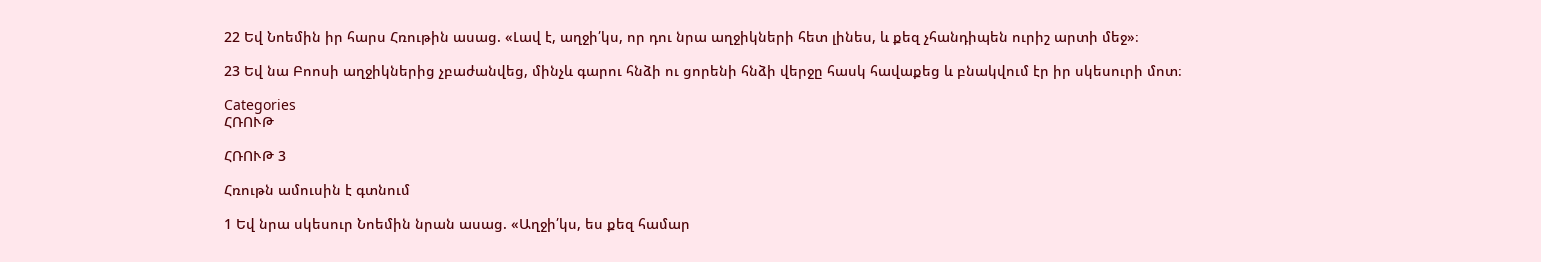22 Եվ Նոեմին իր հարս Հռութին ասաց. «Լավ է, աղջի՛կս, որ դու նրա աղջիկների հետ լինես, և քեզ չհանդիպեն ուրիշ արտի մեջ»։

23 Եվ նա Բոոսի աղջիկներից չբաժանվեց, մինչև գարու հնձի ու ցորենի հնձի վերջը հասկ հավաքեց և բնակվում էր իր սկեսուրի մոտ։

Categories
ՀՌՈՒԹ

ՀՌՈՒԹ 3

Հռութն ամուսին է գտնում

1 Եվ նրա սկեսուր Նոեմին նրան ասաց. «Աղջի՛կս, ես քեզ համար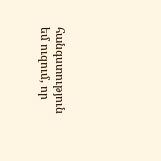հանգստություն եմ ուզում, որ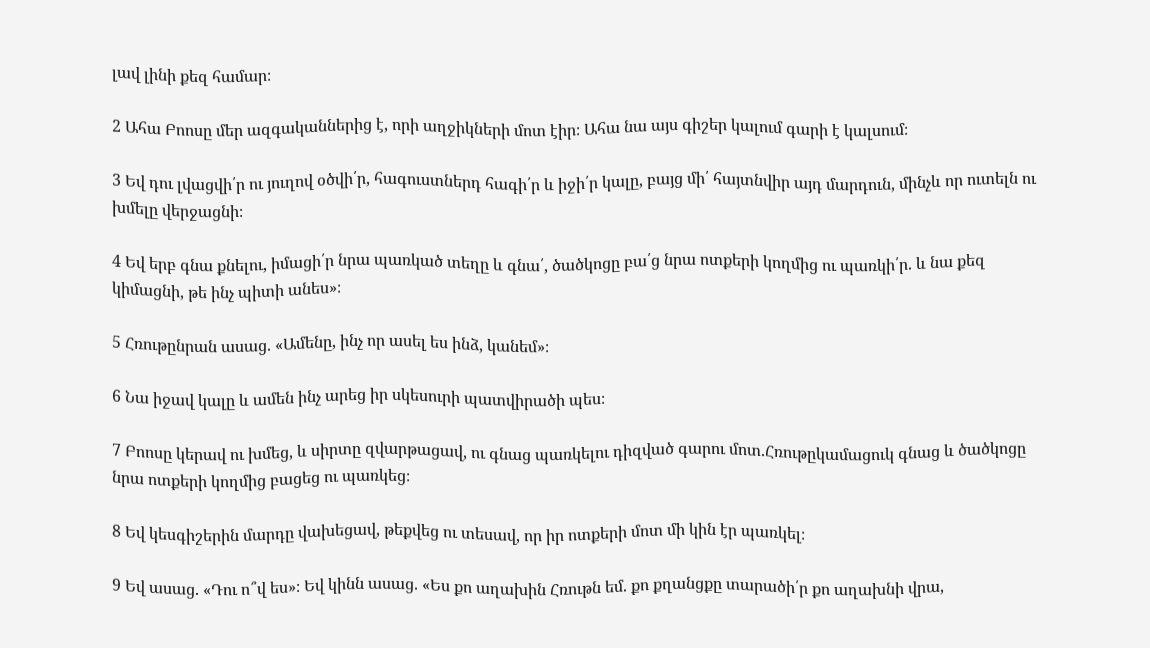լավ լինի քեզ համար։

2 Ահա Բոոսը մեր ազգականներից է, որի աղջիկների մոտ էիր։ Ահա նա այս գիշեր կալում գարի է կալսում։

3 Եվ դու լվացվի՛ր ու յուղով օծվի՛ր, հագուստներդ հագի՛ր և իջի՛ր կալը, բայց մի՛ հայտնվիր այդ մարդուն, մինչև որ ուտելն ու խմելը վերջացնի։

4 Եվ երբ գնա քնելու, իմացի՛ր նրա պառկած տեղը և գնա՛, ծածկոցը բա՛ց նրա ոտքերի կողմից ու պառկի՛ր. և նա քեզ կիմացնի, թե ինչ պիտի անես»։

5 Հռութընրան ասաց. «Ամենը, ինչ որ ասել ես ինձ, կանեմ»։

6 Նա իջավ կալը և ամեն ինչ արեց իր սկեսուրի պատվիրածի պես։

7 Բոոսը կերավ ու խմեց, և սիրտը զվարթացավ, ու գնաց պառկելու դիզված գարու մոտ.Հռութըկամացուկ գնաց և ծածկոցը նրա ոտքերի կողմից բացեց ու պառկեց։

8 Եվ կեսգիշերին մարդը վախեցավ, թեքվեց ու տեսավ, որ իր ոտքերի մոտ մի կին էր պառկել։

9 Եվ ասաց. «Դու ո՞վ ես»։ Եվ կինն ասաց. «Ես քո աղախին Հռութն եմ. քո քղանցքը տարածի՛ր քո աղախնի վրա,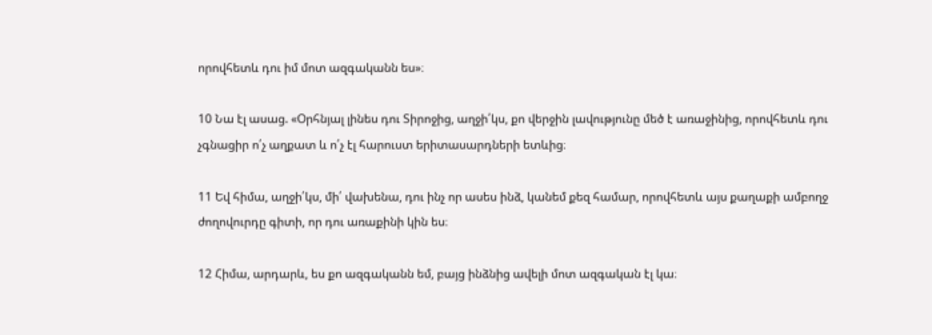որովհետև դու իմ մոտ ազգականն ես»։

10 Նա էլ ասաց. «Օրհնյալ լինես դու Տիրոջից, աղջի՛կս, քո վերջին լավությունը մեծ է առաջինից, որովհետև դու չգնացիր ո՛չ աղքատ և ո՛չ էլ հարուստ երիտասարդների ետևից։

11 Եվ հիմա, աղջի՛կս, մի՛ վախենա, դու ինչ որ ասես ինձ, կանեմ քեզ համար, որովհետև այս քաղաքի ամբողջ ժողովուրդը գիտի, որ դու առաքինի կին ես։

12 Հիմա, արդարև, ես քո ազգականն եմ, բայց ինձնից ավելի մոտ ազգական էլ կա։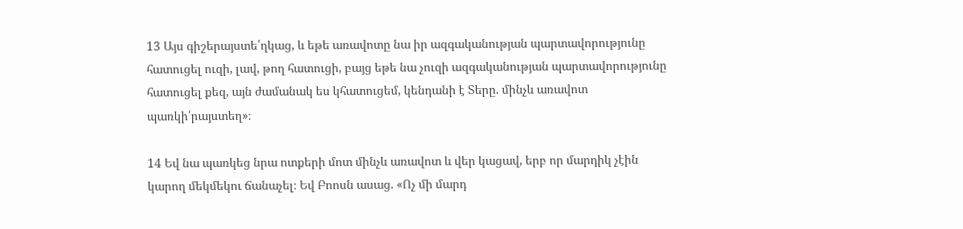13 Այս գիշերայստե՛ղկաց, և եթե առավոտը նա իր ազգականության պարտավորությունը հատուցել ուզի, լավ, թող հատուցի, բայց եթե նա չուզի ազգականության պարտավորությունը հատուցել քեզ, այն ժամանակ ես կհատուցեմ, կենդանի է Տերը. մինչև առավոտ պառկի՛րայստեղ»։

14 Եվ նա պառկեց նրա ոտքերի մոտ մինչև առավոտ և վեր կացավ, երբ որ մարդիկ չէին կարող մեկմեկու ճանաչել։ Եվ Բոոսն ասաց. «Ոչ մի մարդ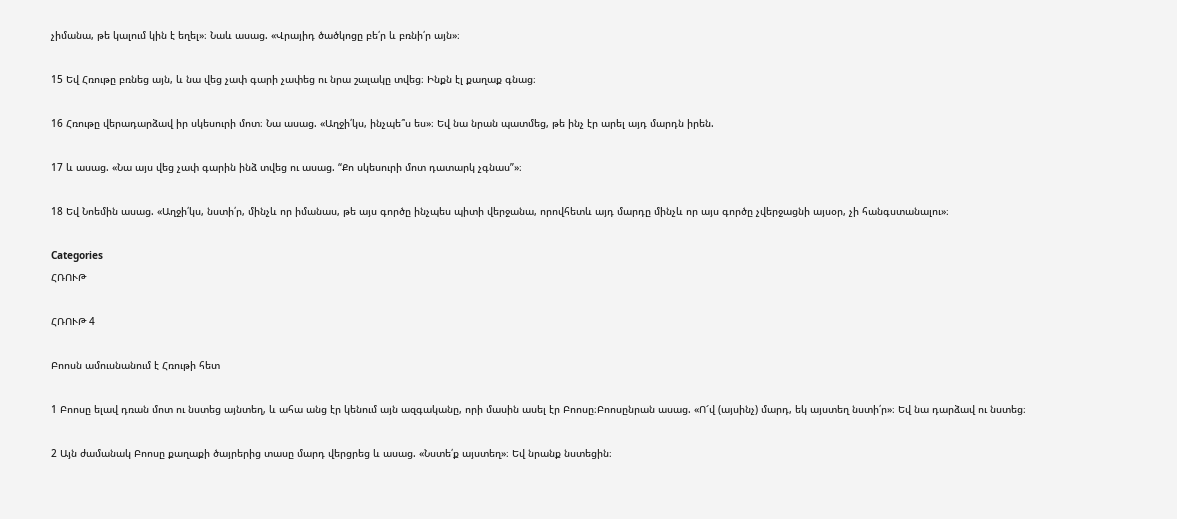չիմանա, թե կալում կին է եղել»։ Նաև ասաց. «Վրայիդ ծածկոցը բե՛ր և բռնի՛ր այն»։

15 Եվ Հռութը բռնեց այն, և նա վեց չափ գարի չափեց ու նրա շալակը տվեց։ Ինքն էլ քաղաք գնաց։

16 Հռութը վերադարձավ իր սկեսուրի մոտ։ Նա ասաց. «Աղջի՛կս, ինչպե՞ս ես»։ Եվ նա նրան պատմեց, թե ինչ էր արել այդ մարդն իրեն.

17 և ասաց. «Նա այս վեց չափ գարին ինձ տվեց ու ասաց. “Քո սկեսուրի մոտ դատարկ չգնաս”»։

18 Եվ Նոեմին ասաց. «Աղջի՛կս, նստի՛ր, մինչև որ իմանաս, թե այս գործը ինչպես պիտի վերջանա, որովհետև այդ մարդը մինչև որ այս գործը չվերջացնի այսօր, չի հանգստանալու»։

Categories
ՀՌՈՒԹ

ՀՌՈՒԹ 4

Բոոսն ամուսնանում է Հռութի հետ

1 Բոոսը ելավ դռան մոտ ու նստեց այնտեղ, և ահա անց էր կենում այն ազգականը, որի մասին ասել էր Բոոսը։Բոոսընրան ասաց. «Ո՜վ (այսինչ) մարդ, եկ այստեղ նստի՛ր»։ Եվ նա դարձավ ու նստեց։

2 Այն ժամանակ Բոոսը քաղաքի ծայրերից տասը մարդ վերցրեց և ասաց. «Նստե՛ք այստեղ»։ Եվ նրանք նստեցին։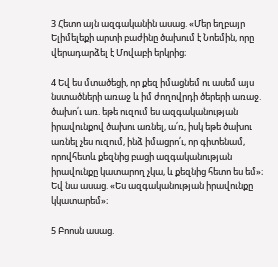3 Հետո այն ազգականին ասաց. «Մեր եղբայր Ելիմելեքի արտի բաժինը ծախում է Նոեմին, որը վերադարձել է Մովաբի երկրից։

4 Եվ ես մտածեցի, որ քեզ իմացնեմ ու ասեմ այս նստածների առաջ և իմ ժողովրդի ծերերի առաջ. ծախո՛ւ առ. եթե ուզում ես ազգականության իրավունքով ծախու առնել, ա՛ռ, իսկ եթե ծախու առնել չես ուզում, ինձ իմացրո՛ւ, որ գիտենամ, որովհետև քեզնից բացի ազգականության իրավունքը կատարող չկա, և քեզնից հետո ես եմ»։ Եվ նա ասաց. «Ես ազգականության իրավունքը կկատարեմ»։

5 Բոոսն ասաց.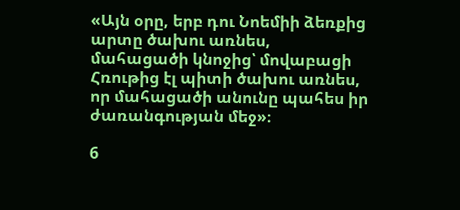«Այն օրը, երբ դու Նոեմիի ձեռքից արտը ծախու առնես, մահացածի կնոջից՝ մովաբացի Հռութից էլ պիտի ծախու առնես, որ մահացածի անունը պահես իր ժառանգության մեջ»։

6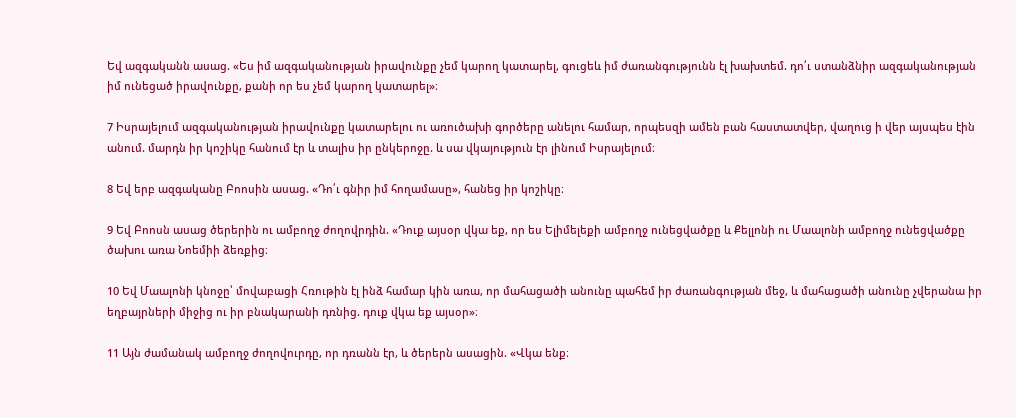Եվ ազգականն ասաց. «Ես իմ ազգականության իրավունքը չեմ կարող կատարել, գուցեև իմ ժառանգությունն էլ խախտեմ. դո՛ւ ստանձնիր ազգականության իմ ունեցած իրավունքը, քանի որ ես չեմ կարող կատարել»։

7 Իսրայելում ազգականության իրավունքը կատարելու ու առուծախի գործերը անելու համար, որպեսզի ամեն բան հաստատվեր, վաղուց ի վեր այսպես էին անում. մարդն իր կոշիկը հանում էր և տալիս իր ընկերոջը. և սա վկայություն էր լինում Իսրայելում։

8 Եվ երբ ազգականը Բոոսին ասաց. «Դո՛ւ գնիր իմ հողամասը», հանեց իր կոշիկը։

9 Եվ Բոոսն ասաց ծերերին ու ամբողջ ժողովրդին. «Դուք այսօր վկա եք, որ ես Ելիմելեքի ամբողջ ունեցվածքը և Քելլոնի ու Մաալոնի ամբողջ ունեցվածքը ծախու առա Նոեմիի ձեռքից։

10 Եվ Մաալոնի կնոջը՝ մովաբացի Հռութին էլ ինձ համար կին առա, որ մահացածի անունը պահեմ իր ժառանգության մեջ, և մահացածի անունը չվերանա իր եղբայրների միջից ու իր բնակարանի դռնից. դուք վկա եք այսօր»։

11 Այն ժամանակ ամբողջ ժողովուրդը, որ դռանն էր, և ծերերն ասացին. «Վկա ենք։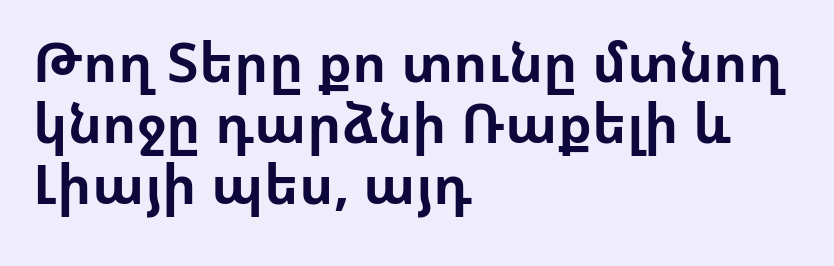Թող Տերը քո տունը մտնող կնոջը դարձնի Ռաքելի և Լիայի պես, այդ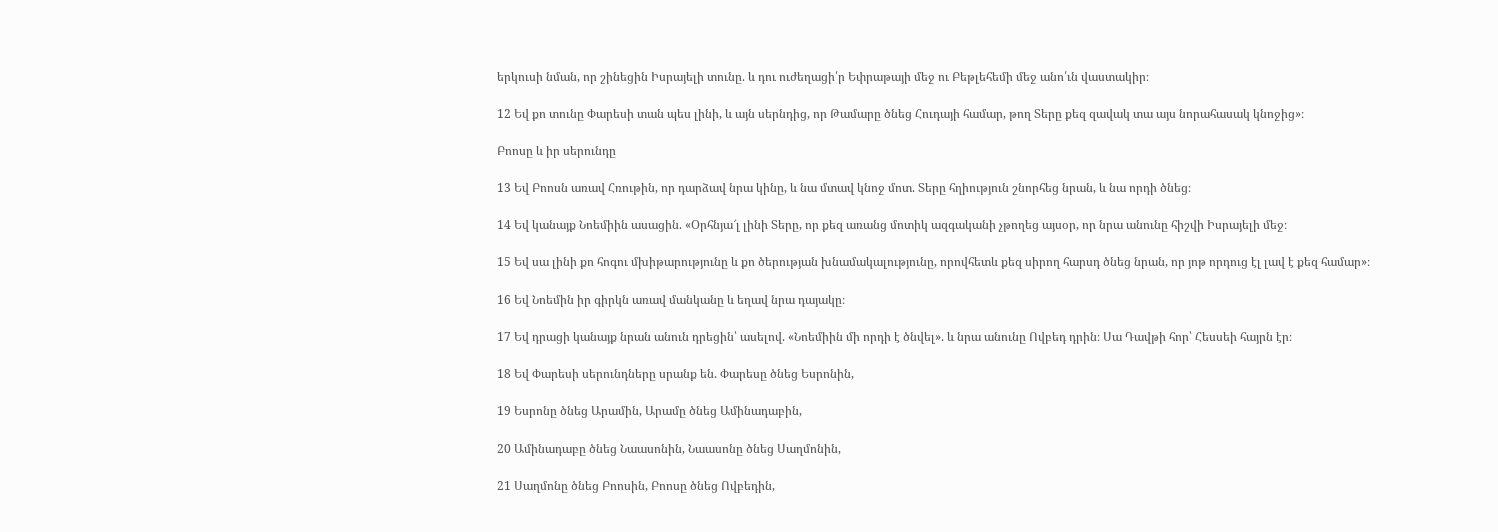երկուսի նման, որ շինեցին Իսրայելի տունը. և դու ուժեղացի՛ր Եփրաթայի մեջ ու Բեթլեհեմի մեջ անո՛ւն վաստակիր։

12 Եվ քո տունը Փարեսի տան պես լինի, և այն սերնդից, որ Թամարը ծնեց Հուդայի համար, թող Տերը քեզ զավակ տա այս նորահասակ կնոջից»։

Բոոսը և իր սերունդը

13 Եվ Բոոսն առավ Հռութին, որ դարձավ նրա կինը, և նա մտավ կնոջ մոտ. Տերը հղիություն շնորհեց նրան, և նա որդի ծնեց։

14 Եվ կանայք Նոեմիին ասացին. «Օրհնյա՜լ լինի Տերը, որ քեզ առանց մոտիկ ազգականի չթողեց այսօր, որ նրա անունը հիշվի Իսրայելի մեջ։

15 Եվ սա լինի քո հոգու մխիթարությունը և քո ծերության խնամակալությունը, որովհետև քեզ սիրող հարսդ ծնեց նրան, որ յոթ որդուց էլ լավ է քեզ համար»։

16 Եվ Նոեմին իր գիրկն առավ մանկանը և եղավ նրա դայակը։

17 Եվ դրացի կանայք նրան անուն դրեցին՝ ասելով. «Նոեմիին մի որդի է ծնվել». և նրա անունը Ովբեդ դրին։ Սա Դավթի հոր՝ Հեսսեի հայրն էր։

18 Եվ Փարեսի սերունդները սրանք են. Փարեսը ծնեց Եսրոնին,

19 Եսրոնը ծնեց Արամին, Արամը ծնեց Ամինադաբին,

20 Ամինադաբը ծնեց Նաասոնին, Նաասոնը ծնեց Սաղմոնին,

21 Սաղմոնը ծնեց Բոոսին, Բոոսը ծնեց Ովբեդին,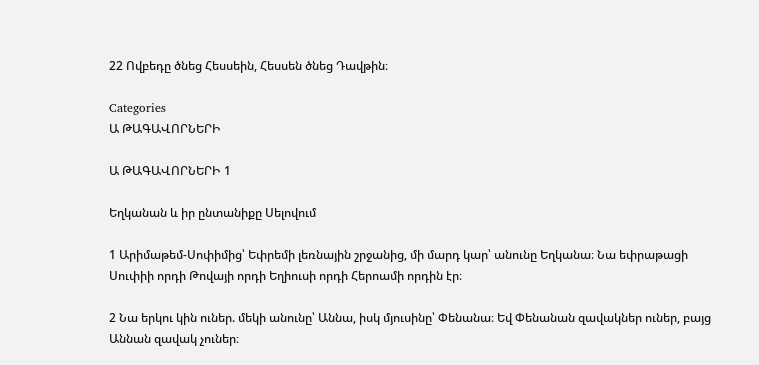22 Ովբեդը ծնեց Հեսսեին, Հեսսեն ծնեց Դավթին։

Categories
Ա ԹԱԳԱՎՈՐՆԵՐԻ

Ա ԹԱԳԱՎՈՐՆԵՐԻ 1

Եղկանան և իր ընտանիքը Սելովում

1 Արիմաթեմ-Սոփիմից՝ Եփրեմի լեռնային շրջանից, մի մարդ կար՝ անունը Եղկանա։ Նա եփրաթացի Սուփիի որդի Թովայի որդի Եղիուսի որդի Հերոամի որդին էր։

2 Նա երկու կին ուներ. մեկի անունը՝ Աննա, իսկ մյուսինը՝ Փենանա։ Եվ Փենանան զավակներ ուներ, բայց Աննան զավակ չուներ։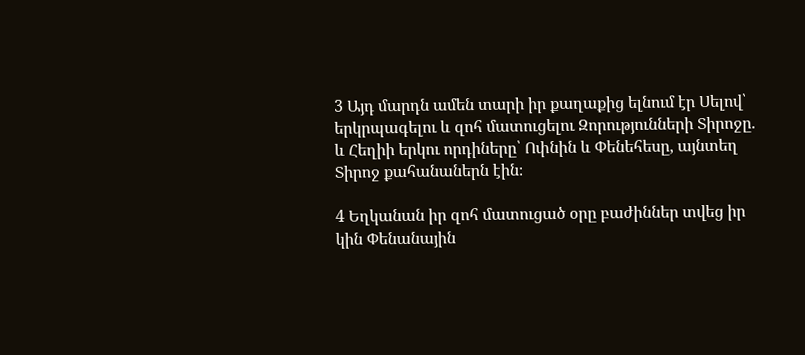3 Այդ մարդն ամեն տարի իր քաղաքից ելնում էր Սելով՝ երկրպագելու և զոհ մատուցելու Զորությունների Տիրոջը. և Հեղիի երկու որդիները՝ Ոփնին և Փենեհեսը, այնտեղ Տիրոջ քահանաներն էին։

4 Եղկանան իր զոհ մատուցած օրը բաժիններ տվեց իր կին Փենանային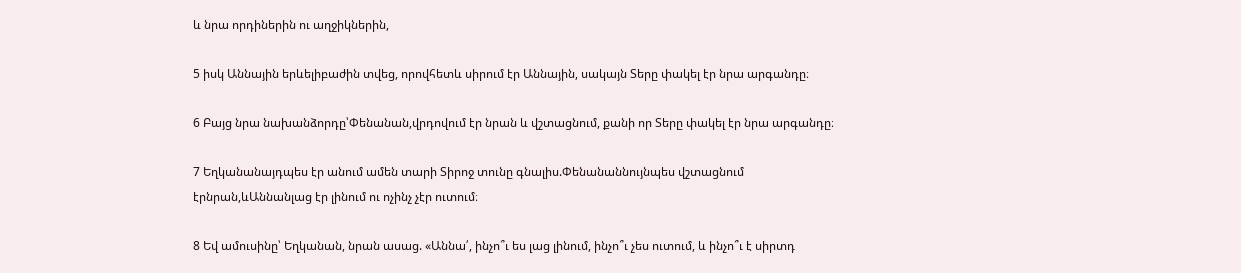և նրա որդիներին ու աղջիկներին,

5 իսկ Աննային երևելիբաժին տվեց, որովհետև սիրում էր Աննային, սակայն Տերը փակել էր նրա արգանդը։

6 Բայց նրա նախանձորդը՝Փենանան,վրդովում էր նրան և վշտացնում, քանի որ Տերը փակել էր նրա արգանդը։

7 Եղկանանայդպես էր անում ամեն տարի Տիրոջ տունը գնալիս.Փենանաննույնպես վշտացնում էրնրան,ևԱննանլաց էր լինում ու ոչինչ չէր ուտում։

8 Եվ ամուսինը՝ Եղկանան, նրան ասաց. «Աննա՛, ինչո՞ւ ես լաց լինում, ինչո՞ւ չես ուտում, և ինչո՞ւ է սիրտդ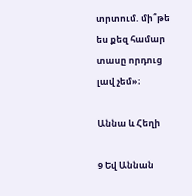տրտում. մի՞թե ես քեզ համար տասը որդուց լավ չեմ»։

Աննա և Հեղի

9 Եվ Աննան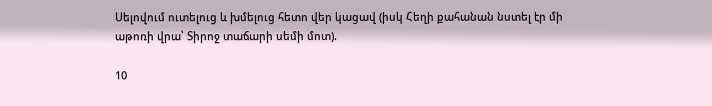Սելովում ուտելուց և խմելուց հետո վեր կացավ (իսկ Հեղի քահանան նստել էր մի աթոռի վրա՝ Տիրոջ տաճարի սեմի մոտ).

10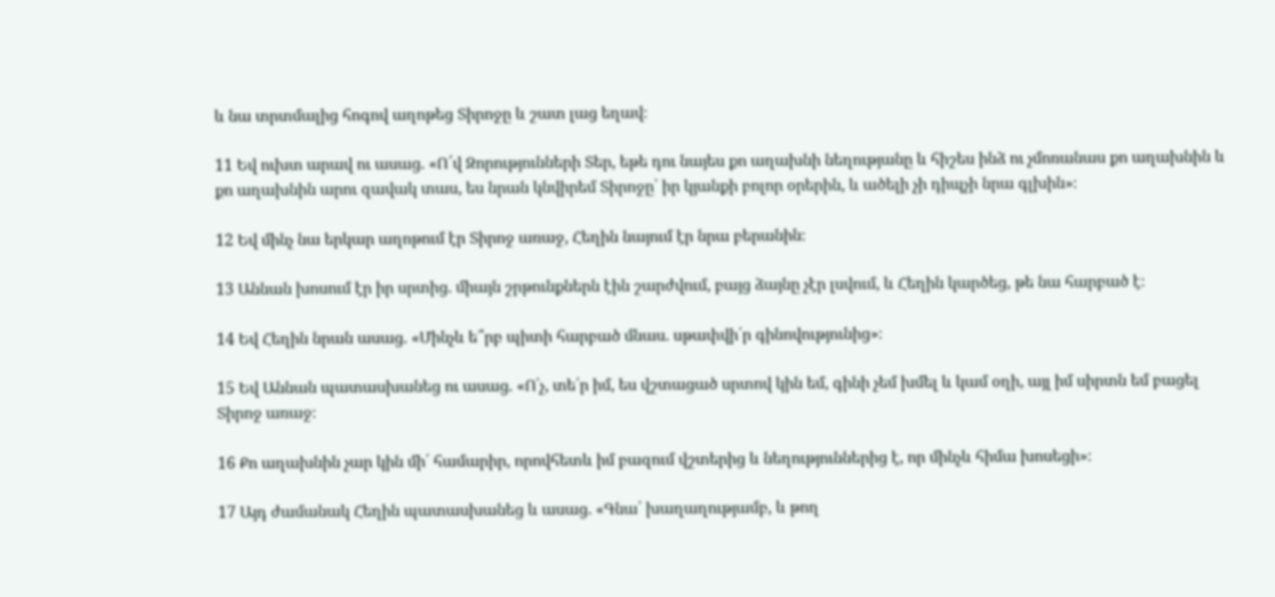և նա տրտմալից հոգով աղոթեց Տիրոջը և շատ լաց եղավ։

11 Եվ ուխտ արավ ու ասաց. «Ո՜վ Զորությունների Տեր, եթե դու նայես քո աղախնի նեղությանը և հիշես ինձ ու չմոռանաս քո աղախնին և քո աղախնին արու զավակ տաս, ես նրան կնվիրեմ Տիրոջը՝ իր կյանքի բոլոր օրերին, և ածելի չի դիպչի նրա գլխին»։

12 Եվ մինչ նա երկար աղոթում էր Տիրոջ առաջ, Հեղին նայում էր նրա բերանին։

13 Աննան խոսում էր իր սրտից. միայն շրթունքներն էին շարժվում, բայց ձայնը չէր լսվում, և Հեղին կարծեց, թե նա հարբած է։

14 Եվ Հեղին նրան ասաց. «Մինչև ե՞րբ պիտի հարբած մնաս. սթափվի՛ր գինովությունից»։

15 Եվ Աննան պատասխանեց ու ասաց. «Ո՛չ, տե՛ր իմ, ես վշտացած սրտով կին եմ, գինի չեմ խմել և կամ օղի, այլ իմ սիրտն եմ բացել Տիրոջ առաջ։

16 Քո աղախնին չար կին մի՛ համարիր, որովհետև իմ բազում վշտերից և նեղություններից է, որ մինչև հիմա խոսեցի»։

17 Այդ ժամանակ Հեղին պատասխանեց և ասաց. «Գնա՛ խաղաղությամբ, և թող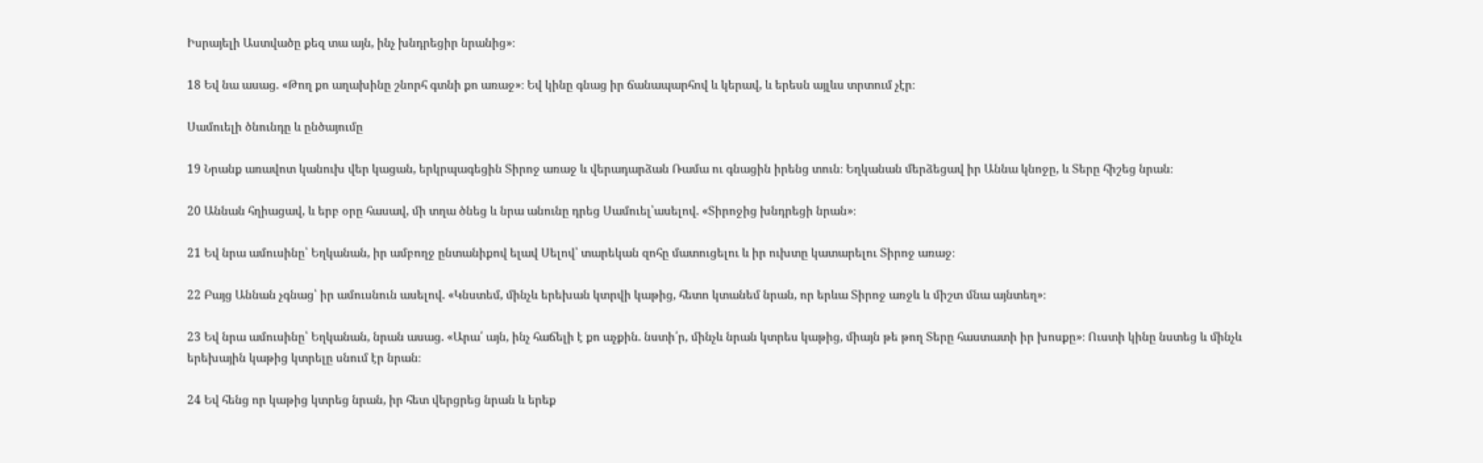Իսրայելի Աստվածը քեզ տա այն, ինչ խնդրեցիր նրանից»։

18 Եվ նա ասաց. «Թող քո աղախինը շնորհ գտնի քո առաջ»։ Եվ կինը գնաց իր ճանապարհով և կերավ, և երեսն այլևս տրտում չէր։

Սամուելի ծնունդը և ընծայումը

19 Նրանք առավոտ կանուխ վեր կացան, երկրպագեցին Տիրոջ առաջ և վերադարձան Ռամա ու գնացին իրենց տուն։ Եղկանան մերձեցավ իր Աննա կնոջը, և Տերը հիշեց նրան։

20 Աննան հղիացավ, և երբ օրը հասավ, մի տղա ծնեց և նրա անունը դրեց Սամուել՝ասելով. «Տիրոջից խնդրեցի նրան»։

21 Եվ նրա ամուսինը՝ Եղկանան, իր ամբողջ ընտանիքով ելավ Սելով՝ տարեկան զոհը մատուցելու և իր ուխտը կատարելու Տիրոջ առաջ։

22 Բայց Աննան չգնաց՝ իր ամուսնուն ասելով. «Կնստեմ, մինչև երեխան կտրվի կաթից, հետո կտանեմ նրան, որ երևա Տիրոջ առջև և միշտ մնա այնտեղ»։

23 Եվ նրա ամուսինը՝ Եղկանան, նրան ասաց. «Արա՛ այն, ինչ հաճելի է քո աչքին. նստի՛ր, մինչև նրան կտրես կաթից, միայն թե թող Տերը հաստատի իր խոսքը»։ Ուստի կինը նստեց և մինչև երեխային կաթից կտրելը սնում էր նրան։

24 Եվ հենց որ կաթից կտրեց նրան, իր հետ վերցրեց նրան և երեք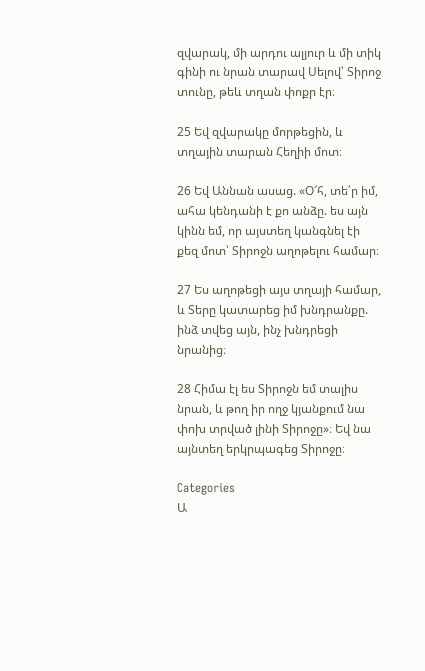զվարակ, մի արդու ալյուր և մի տիկ գինի ու նրան տարավ Սելով՝ Տիրոջ տունը, թեև տղան փոքր էր։

25 Եվ զվարակը մորթեցին, և տղային տարան Հեղիի մոտ։

26 Եվ Աննան ասաց. «Օ՜հ, տե՛ր իմ, ահա կենդանի է քո անձը. ես այն կինն եմ, որ այստեղ կանգնել էի քեզ մոտ՝ Տիրոջն աղոթելու համար։

27 Ես աղոթեցի այս տղայի համար, և Տերը կատարեց իմ խնդրանքը. ինձ տվեց այն, ինչ խնդրեցի նրանից։

28 Հիմա էլ ես Տիրոջն եմ տալիս նրան, և թող իր ողջ կյանքում նա փոխ տրված լինի Տիրոջը»։ Եվ նա այնտեղ երկրպագեց Տիրոջը։

Categories
Ա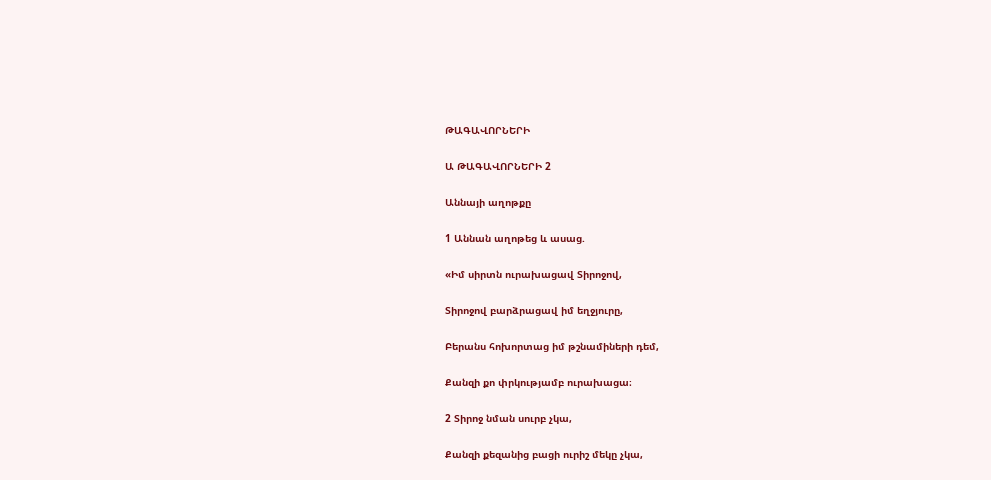ԹԱԳԱՎՈՐՆԵՐԻ

Ա ԹԱԳԱՎՈՐՆԵՐԻ 2

Աննայի աղոթքը

1 Աննան աղոթեց և ասաց.

«Իմ սիրտն ուրախացավ Տիրոջով,

Տիրոջով բարձրացավ իմ եղջյուրը,

Բերանս հոխորտաց իմ թշնամիների դեմ,

Քանզի քո փրկությամբ ուրախացա։

2 Տիրոջ նման սուրբ չկա,

Քանզի քեզանից բացի ուրիշ մեկը չկա,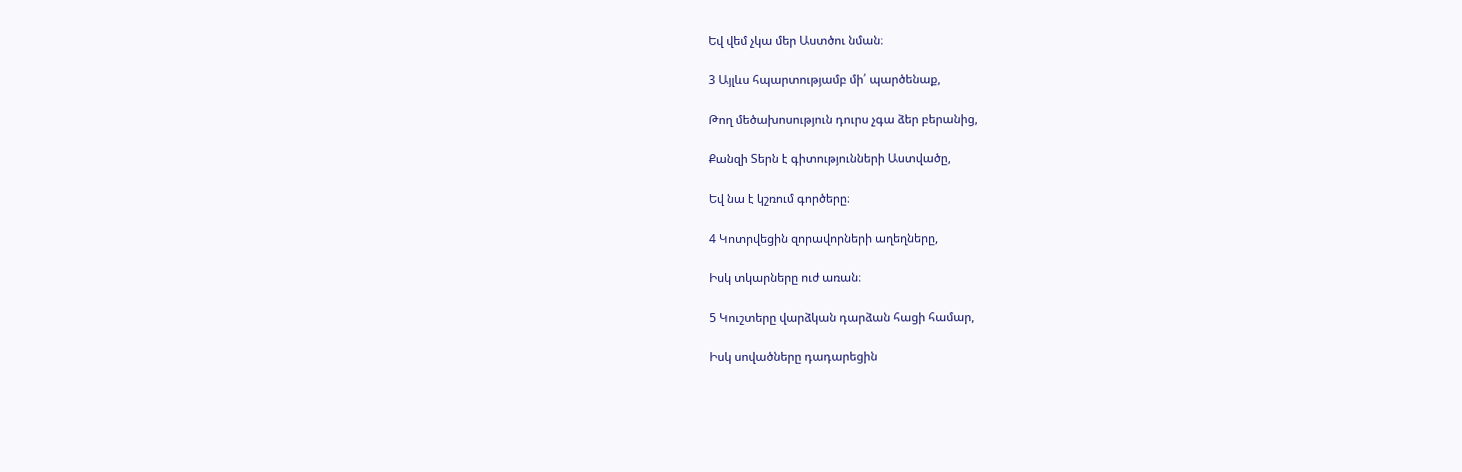Եվ վեմ չկա մեր Աստծու նման։

3 Այլևս հպարտությամբ մի՛ պարծենաք,

Թող մեծախոսություն դուրս չգա ձեր բերանից,

Քանզի Տերն է գիտությունների Աստվածը,

Եվ նա է կշռում գործերը։

4 Կոտրվեցին զորավորների աղեղները,

Իսկ տկարները ուժ առան։

5 Կուշտերը վարձկան դարձան հացի համար,

Իսկ սովածները դադարեցին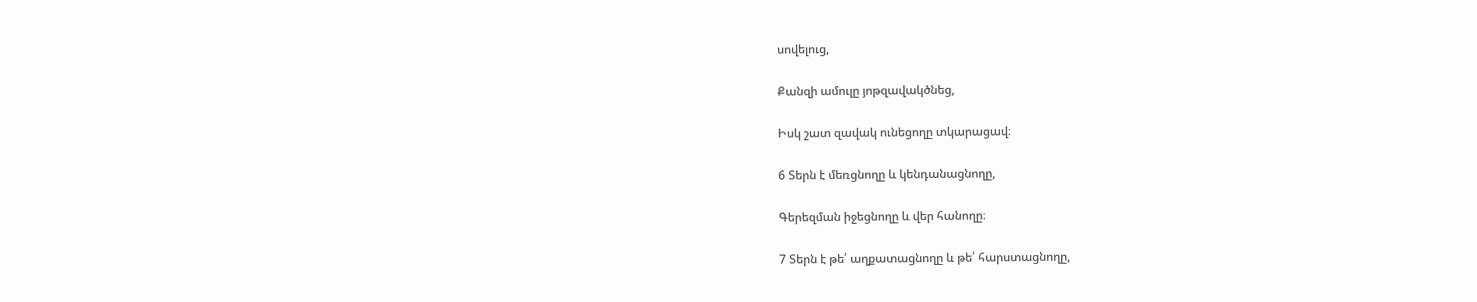սովելուց,

Քանզի ամուլը յոթզավակծնեց,

Իսկ շատ զավակ ունեցողը տկարացավ։

6 Տերն է մեռցնողը և կենդանացնողը,

Գերեզման իջեցնողը և վեր հանողը։

7 Տերն է թե՛ աղքատացնողը և թե՛ հարստացնողը,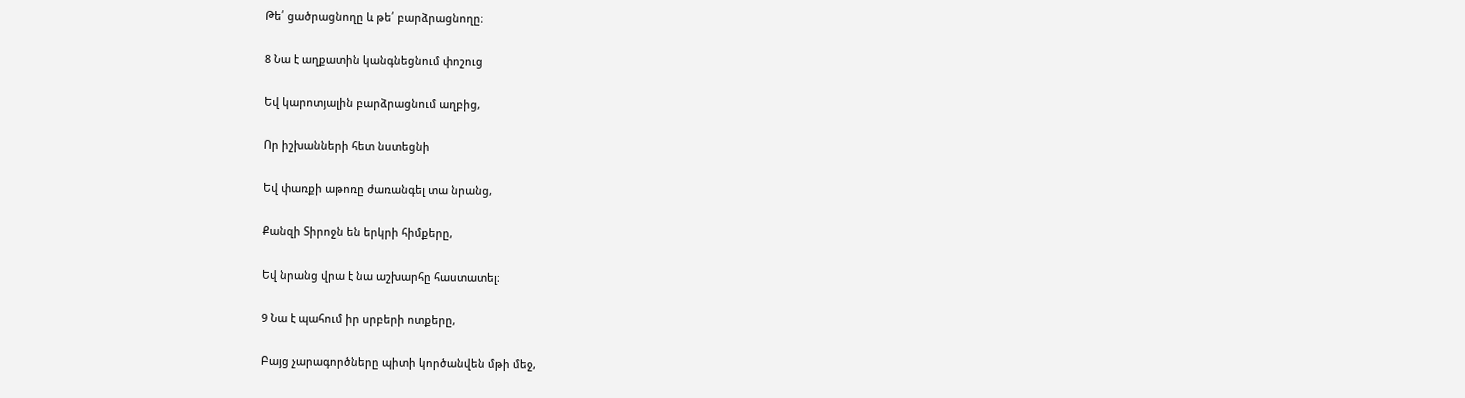Թե՛ ցածրացնողը և թե՛ բարձրացնողը։

8 Նա է աղքատին կանգնեցնում փոշուց

Եվ կարոտյալին բարձրացնում աղբից,

Որ իշխանների հետ նստեցնի

Եվ փառքի աթոռը ժառանգել տա նրանց,

Քանզի Տիրոջն են երկրի հիմքերը,

Եվ նրանց վրա է նա աշխարհը հաստատել։

9 Նա է պահում իր սրբերի ոտքերը,

Բայց չարագործները պիտի կործանվեն մթի մեջ,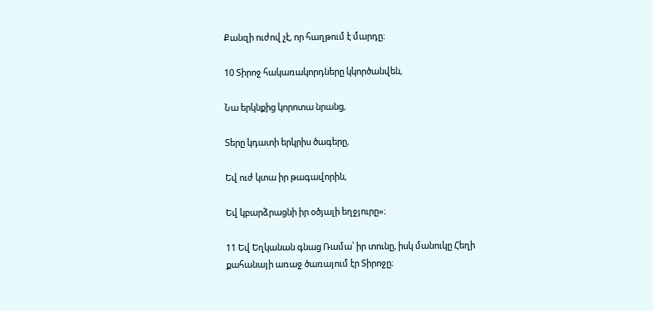Քանզի ուժով չէ, որ հաղթում է մարդը։

10 Տիրոջ հակառակորդները կկործանվեն,

Նա երկնքից կորոտա նրանց,

Տերը կդատի երկրիս ծագերը,

Եվ ուժ կտա իր թագավորին,

Եվ կբարձրացնի իր օծյալի եղջյուրը»։

11 Եվ Եղկանան գնաց Ռամա՝ իր տունը, իսկ մանուկը Հեղի քահանայի առաջ ծառայում էր Տիրոջը։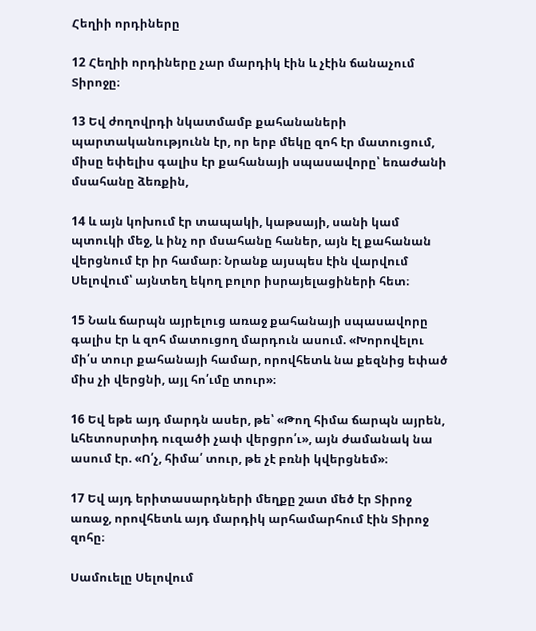Հեղիի որդիները

12 Հեղիի որդիները չար մարդիկ էին և չէին ճանաչում Տիրոջը։

13 Եվ ժողովրդի նկատմամբ քահանաների պարտականությունն էր, որ երբ մեկը զոհ էր մատուցում, միսը եփելիս գալիս էր քահանայի սպասավորը՝ եռաժանի մսահանը ձեռքին,

14 և այն կոխում էր տապակի, կաթսայի, սանի կամ պտուկի մեջ, և ինչ որ մսահանը հաներ, այն էլ քահանան վերցնում էր իր համար։ Նրանք այսպես էին վարվում Սելովում՝ այնտեղ եկող բոլոր իսրայելացիների հետ։

15 Նաև ճարպն այրելուց առաջ քահանայի սպասավորը գալիս էր և զոհ մատուցող մարդուն ասում. «Խորովելու մի՛ս տուր քահանայի համար, որովհետև նա քեզնից եփած միս չի վերցնի, այլ հո՛ւմը տուր»։

16 Եվ եթե այդ մարդն ասեր, թե՝ «Թող հիմա ճարպն այրեն, ևհետոսրտիդ ուզածի չափ վերցրո՛ւ», այն ժամանակ նա ասում էր. «Ո՛չ, հիմա՛ տուր, թե չէ բռնի կվերցնեմ»։

17 Եվ այդ երիտասարդների մեղքը շատ մեծ էր Տիրոջ առաջ, որովհետև այդ մարդիկ արհամարհում էին Տիրոջ զոհը։

Սամուելը Սելովում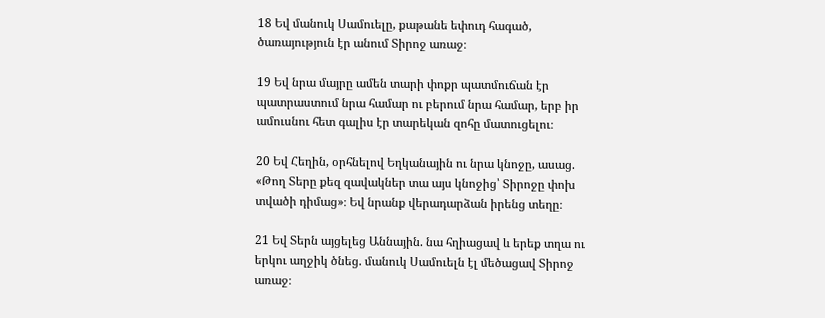18 Եվ մանուկ Սամուելը, քաթանե եփուդ հագած, ծառայություն էր անում Տիրոջ առաջ։

19 Եվ նրա մայրը ամեն տարի փոքր պատմուճան էր պատրաստում նրա համար ու բերում նրա համար, երբ իր ամուսնու հետ գալիս էր տարեկան զոհը մատուցելու։

20 Եվ Հեղին, օրհնելով Եղկանային ու նրա կնոջը, ասաց. «Թող Տերը քեզ զավակներ տա այս կնոջից՝ Տիրոջը փոխ տվածի դիմաց»։ Եվ նրանք վերադարձան իրենց տեղը։

21 Եվ Տերն այցելեց Աննային. նա հղիացավ և երեք տղա ու երկու աղջիկ ծնեց. մանուկ Սամուելն էլ մեծացավ Տիրոջ առաջ։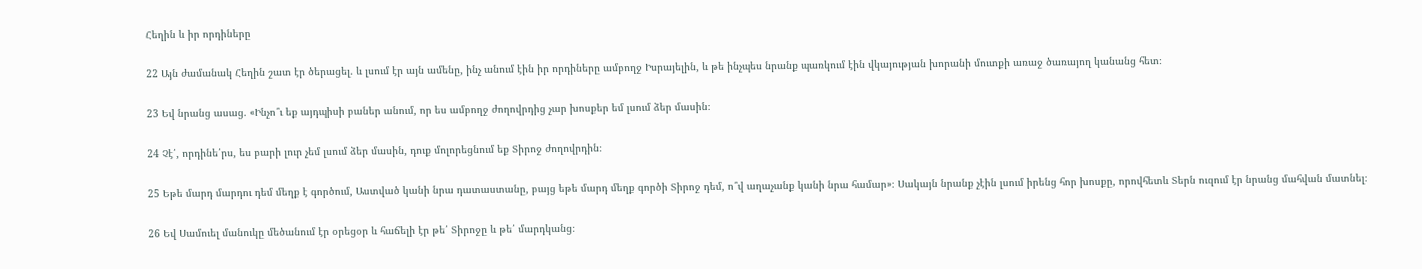Հեղին և իր որդիները

22 Այն ժամանակ Հեղին շատ էր ծերացել. և լսում էր այն ամենը, ինչ անում էին իր որդիները ամբողջ Իսրայելին, և թե ինչպես նրանք պառկում էին վկայության խորանի մուտքի առաջ ծառայող կանանց հետ։

23 Եվ նրանց ասաց. «Ինչո՞ւ եք այդպիսի բաներ անում, որ ես ամբողջ ժողովրդից չար խոսքեր եմ լսում ձեր մասին։

24 Չէ՛, որդինե՛րս, ես բարի լուր չեմ լսում ձեր մասին, դուք մոլորեցնում եք Տիրոջ ժողովրդին։

25 Եթե մարդ մարդու դեմ մեղք է գործում, Աստված կանի նրա դատաստանը, բայց եթե մարդ մեղք գործի Տիրոջ դեմ, ո՞վ աղաչանք կանի նրա համար»։ Սակայն նրանք չէին լսում իրենց հոր խոսքը, որովհետև Տերն ուզում էր նրանց մահվան մատնել։

26 Եվ Սամուել մանուկը մեծանում էր օրեցօր և հաճելի էր թե՛ Տիրոջը և թե՛ մարդկանց։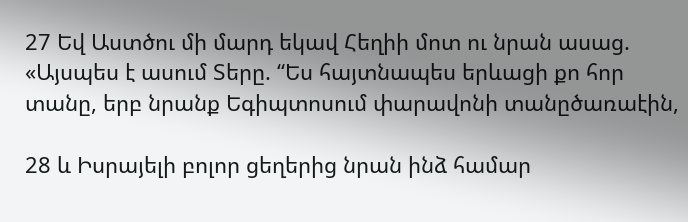27 Եվ Աստծու մի մարդ եկավ Հեղիի մոտ ու նրան ասաց. «Այսպես է ասում Տերը. “Ես հայտնապես երևացի քո հոր տանը, երբ նրանք Եգիպտոսում փարավոնի տանըծառաէին,

28 և Իսրայելի բոլոր ցեղերից նրան ինձ համար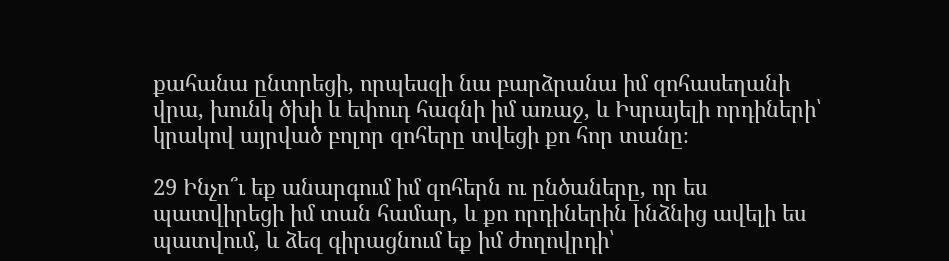քահանա ընտրեցի, որպեսզի նա բարձրանա իմ զոհասեղանի վրա, խունկ ծխի և եփուդ հագնի իմ առաջ, և Իսրայելի որդիների՝ կրակով այրված բոլոր զոհերը տվեցի քո հոր տանը։

29 Ինչո՞ւ եք անարգում իմ զոհերն ու ընծաները, որ ես պատվիրեցի իմ տան համար, և քո որդիներին ինձնից ավելի ես պատվում, և ձեզ գիրացնում եք իմ ժողովրդի՝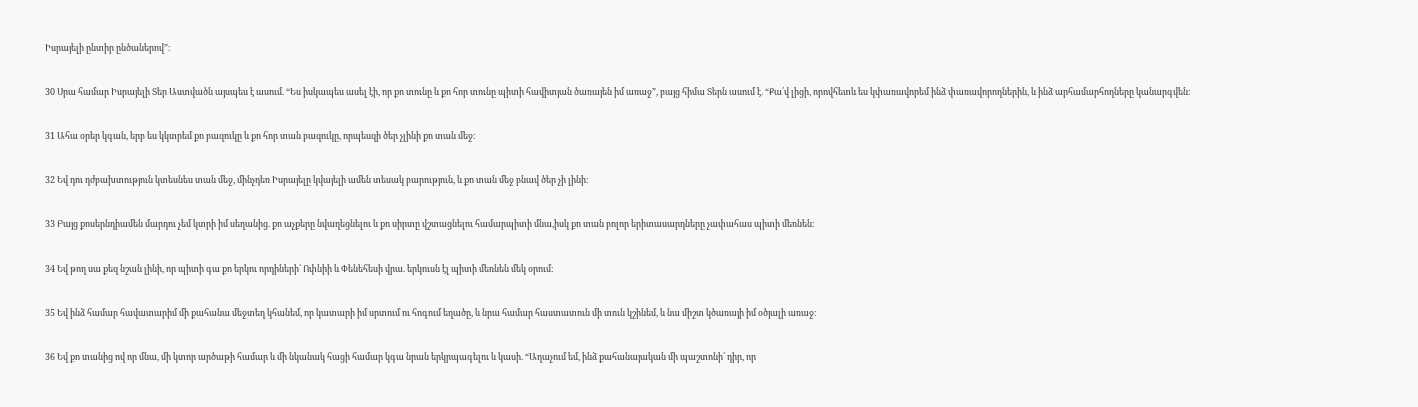Իսրայելի ընտիր ընծաներով”։

30 Սրա համար Իսրայելի Տեր Աստվածն այսպես է ասում. “Ես իսկապես ասել էի, որ քո տունը և քո հոր տունը պիտի հավիտյան ծառայեն իմ առաջ”, բայց հիմա Տերն ասում է. “Քա՛վ լիցի, որովհետև ես կփառավորեմ ինձ փառավորողներին, և ինձ արհամարհողները կանարգվեն։

31 Ահա օրեր կգան, երբ ես կկտրեմ քո բազուկը և քո հոր տան բազուկը, որպեսզի ծեր չլինի քո տան մեջ։

32 Եվ դու դժբախտություն կտեսնես տան մեջ, մինչդեռ Իսրայելը կվայելի ամեն տեսակ բարություն, և քո տան մեջ բնավ ծեր չի լինի։

33 Բայց քոսերնդիամեն մարդու չեմ կտրի իմ սեղանից. քո աչքերը նվաղեցնելու և քո սիրտը վշտացնելու համարպիտի մնա,իսկ քո տան բոլոր երիտասարդները չափահաս պիտի մեռնեն։

34 Եվ թող սա քեզ նշան լինի, որ պիտի գա քո երկու որդիների՝ Ոփնիի և Փենեհեսի վրա. երկուսն էլ պիտի մեռնեն մեկ օրում։

35 Եվ ինձ համար հավատարիմ մի քահանա մեջտեղ կհանեմ, որ կատարի իմ սրտում ու հոգում եղածը, և նրա համար հաստատուն մի տուն կշինեմ, և նա միշտ կծառայի իմ օծյալի առաջ։

36 Եվ քո տանից ով որ մնա, մի կտոր արծաթի համար և մի նկանակ հացի համար կգա նրան երկրպագելու և կասի. “Աղաչում եմ, ինձ քահանայական մի պաշտոնի՛ դիր, որ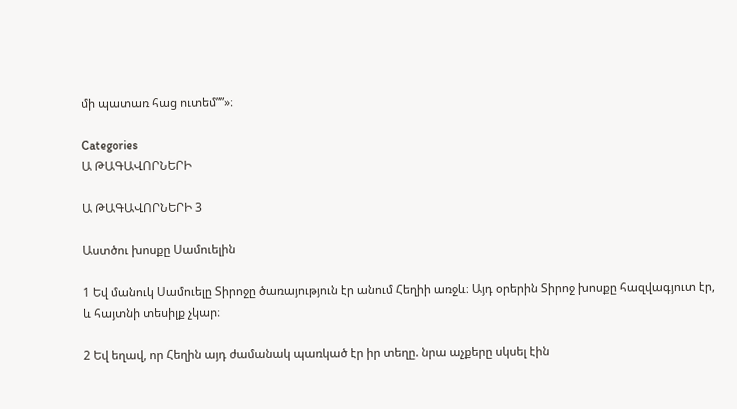մի պատառ հաց ուտեմ””»։

Categories
Ա ԹԱԳԱՎՈՐՆԵՐԻ

Ա ԹԱԳԱՎՈՐՆԵՐԻ 3

Աստծու խոսքը Սամուելին

1 Եվ մանուկ Սամուելը Տիրոջը ծառայություն էր անում Հեղիի առջև։ Այդ օրերին Տիրոջ խոսքը հազվագյուտ էր, և հայտնի տեսիլք չկար։

2 Եվ եղավ, որ Հեղին այդ ժամանակ պառկած էր իր տեղը. նրա աչքերը սկսել էին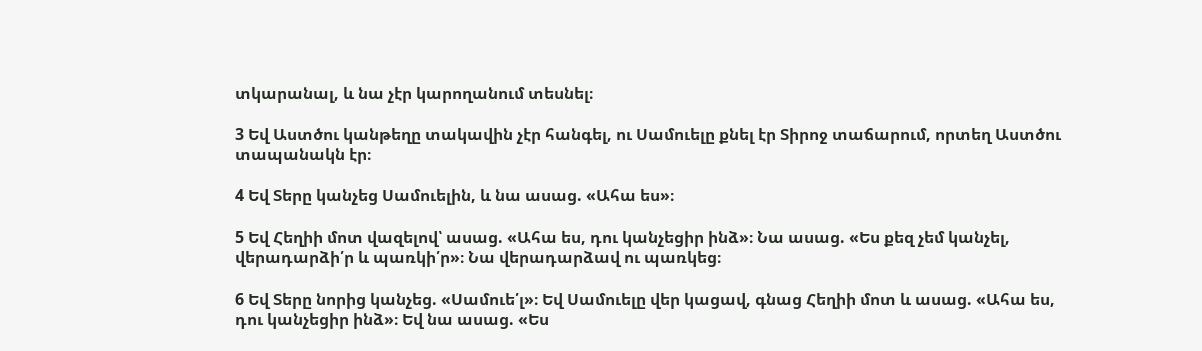տկարանալ, և նա չէր կարողանում տեսնել։

3 Եվ Աստծու կանթեղը տակավին չէր հանգել, ու Սամուելը քնել էր Տիրոջ տաճարում, որտեղ Աստծու տապանակն էր։

4 Եվ Տերը կանչեց Սամուելին, և նա ասաց. «Ահա ես»։

5 Եվ Հեղիի մոտ վազելով՝ ասաց. «Ահա ես, դու կանչեցիր ինձ»։ Նա ասաց. «Ես քեզ չեմ կանչել, վերադարձի՛ր և պառկի՛ր»։ Նա վերադարձավ ու պառկեց։

6 Եվ Տերը նորից կանչեց. «Սամուե՛լ»։ Եվ Սամուելը վեր կացավ, գնաց Հեղիի մոտ և ասաց. «Ահա ես, դու կանչեցիր ինձ»։ Եվ նա ասաց. «Ես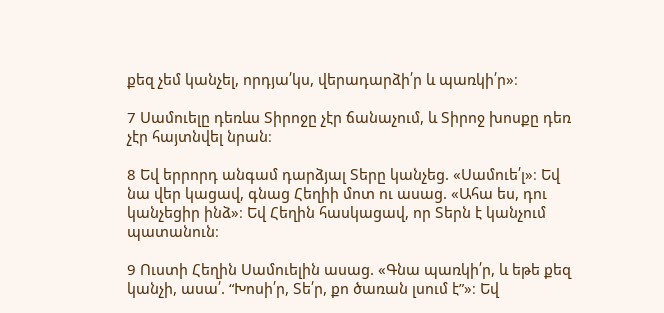քեզ չեմ կանչել, որդյա՛կս, վերադարձի՛ր և պառկի՛ր»։

7 Սամուելը դեռևս Տիրոջը չէր ճանաչում, և Տիրոջ խոսքը դեռ չէր հայտնվել նրան։

8 Եվ երրորդ անգամ դարձյալ Տերը կանչեց. «Սամուե՛լ»։ Եվ նա վեր կացավ, գնաց Հեղիի մոտ ու ասաց. «Ահա ես, դու կանչեցիր ինձ»։ Եվ Հեղին հասկացավ, որ Տերն է կանչում պատանուն։

9 Ուստի Հեղին Սամուելին ասաց. «Գնա պառկի՛ր, և եթե քեզ կանչի, ասա՛. “Խոսի՛ր, Տե՛ր, քո ծառան լսում է”»։ Եվ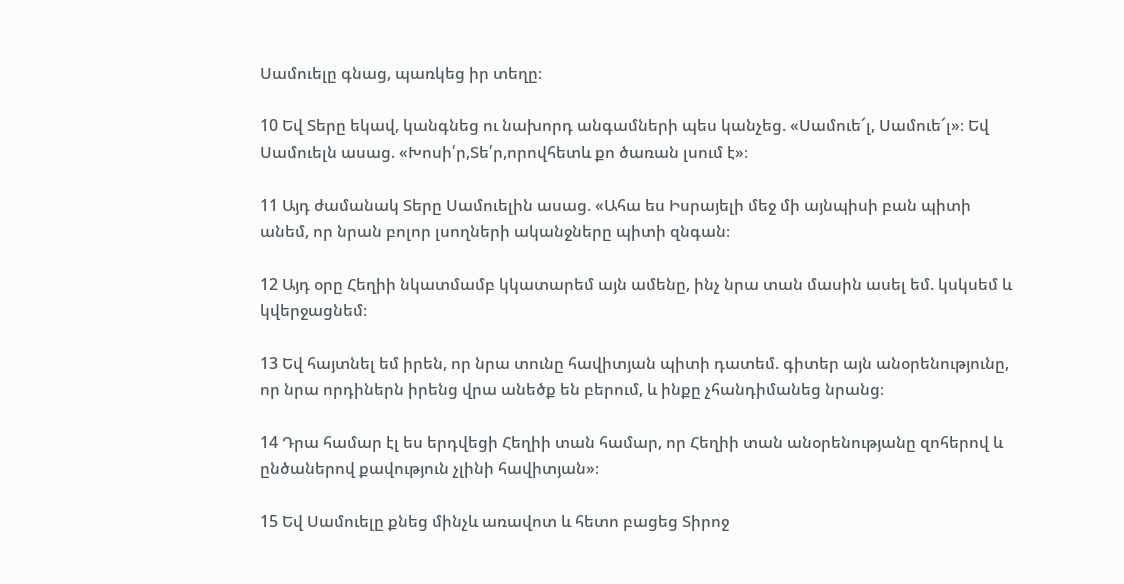Սամուելը գնաց, պառկեց իր տեղը։

10 Եվ Տերը եկավ, կանգնեց ու նախորդ անգամների պես կանչեց. «Սամուե՜լ, Սամուե՜լ»։ Եվ Սամուելն ասաց. «Խոսի՛ր,Տե՛ր,որովհետև քո ծառան լսում է»։

11 Այդ ժամանակ Տերը Սամուելին ասաց. «Ահա ես Իսրայելի մեջ մի այնպիսի բան պիտի անեմ, որ նրան բոլոր լսողների ականջները պիտի զնգան։

12 Այդ օրը Հեղիի նկատմամբ կկատարեմ այն ամենը, ինչ նրա տան մասին ասել եմ. կսկսեմ և կվերջացնեմ։

13 Եվ հայտնել եմ իրեն, որ նրա տունը հավիտյան պիտի դատեմ. գիտեր այն անօրենությունը, որ նրա որդիներն իրենց վրա անեծք են բերում, և ինքը չհանդիմանեց նրանց։

14 Դրա համար էլ ես երդվեցի Հեղիի տան համար, որ Հեղիի տան անօրենությանը զոհերով և ընծաներով քավություն չլինի հավիտյան»։

15 Եվ Սամուելը քնեց մինչև առավոտ և հետո բացեց Տիրոջ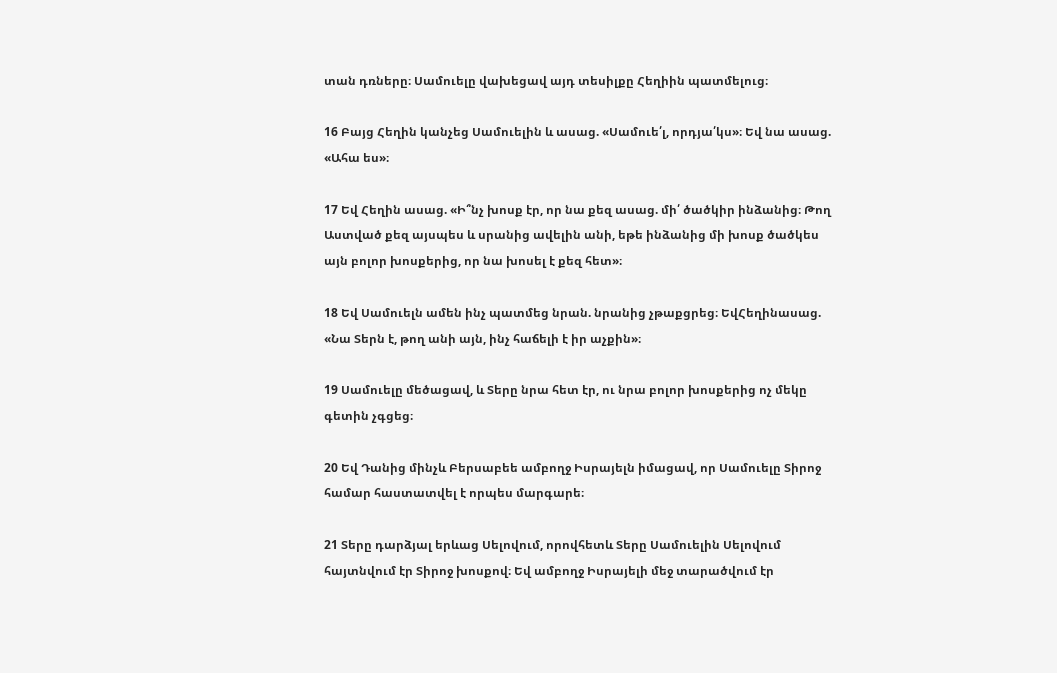տան դռները։ Սամուելը վախեցավ այդ տեսիլքը Հեղիին պատմելուց։

16 Բայց Հեղին կանչեց Սամուելին և ասաց. «Սամուե՛լ, որդյա՛կս»։ Եվ նա ասաց. «Ահա ես»։

17 Եվ Հեղին ասաց. «Ի՞նչ խոսք էր, որ նա քեզ ասաց. մի՛ ծածկիր ինձանից։ Թող Աստված քեզ այսպես և սրանից ավելին անի, եթե ինձանից մի խոսք ծածկես այն բոլոր խոսքերից, որ նա խոսել է քեզ հետ»։

18 Եվ Սամուելն ամեն ինչ պատմեց նրան. նրանից չթաքցրեց։ ԵվՀեղինասաց. «Նա Տերն է, թող անի այն, ինչ հաճելի է իր աչքին»։

19 Սամուելը մեծացավ, և Տերը նրա հետ էր, ու նրա բոլոր խոսքերից ոչ մեկը գետին չգցեց։

20 Եվ Դանից մինչև Բերսաբեե ամբողջ Իսրայելն իմացավ, որ Սամուելը Տիրոջ համար հաստատվել է որպես մարգարե։

21 Տերը դարձյալ երևաց Սելովում, որովհետև Տերը Սամուելին Սելովում հայտնվում էր Տիրոջ խոսքով։ Եվ ամբողջ Իսրայելի մեջ տարածվում էր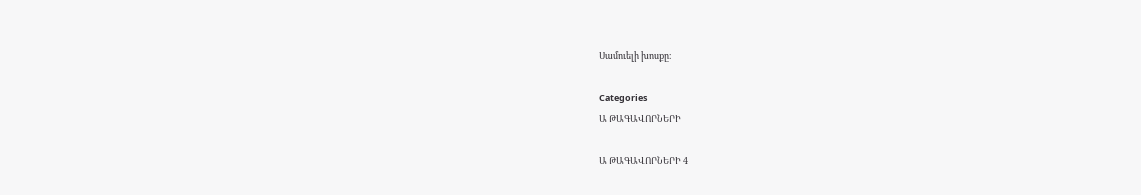Սամուելի խոսքը։

Categories
Ա ԹԱԳԱՎՈՐՆԵՐԻ

Ա ԹԱԳԱՎՈՐՆԵՐԻ 4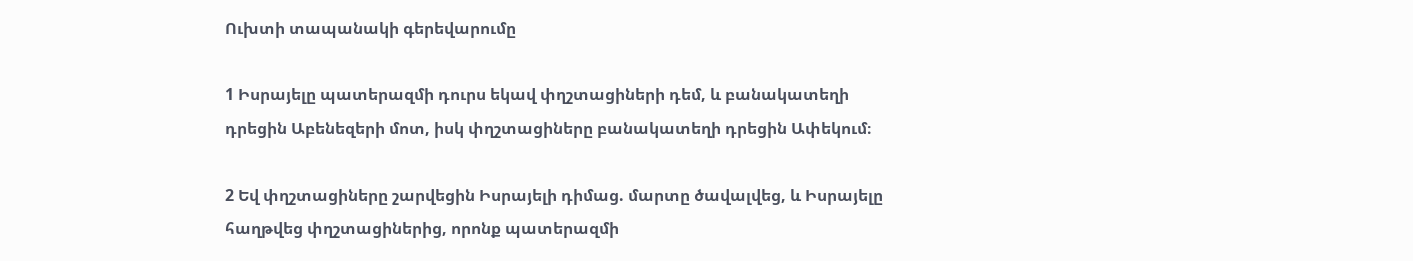Ուխտի տապանակի գերեվարումը

1 Իսրայելը պատերազմի դուրս եկավ փղշտացիների դեմ, և բանակատեղի դրեցին Աբենեզերի մոտ, իսկ փղշտացիները բանակատեղի դրեցին Ափեկում։

2 Եվ փղշտացիները շարվեցին Իսրայելի դիմաց. մարտը ծավալվեց, և Իսրայելը հաղթվեց փղշտացիներից, որոնք պատերազմի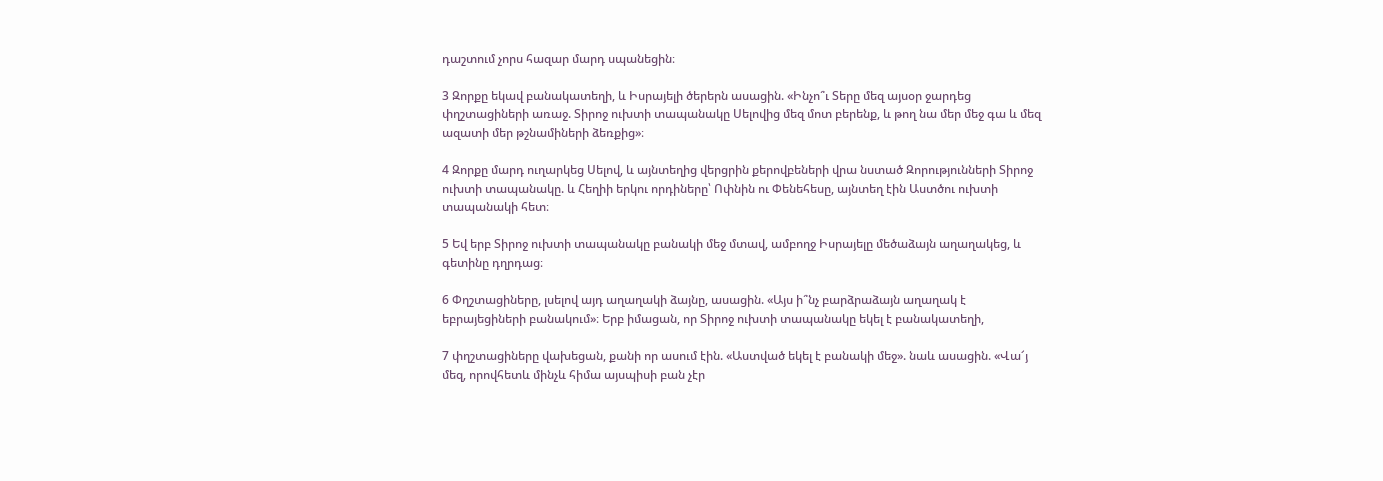դաշտում չորս հազար մարդ սպանեցին։

3 Զորքը եկավ բանակատեղի, և Իսրայելի ծերերն ասացին. «Ինչո՞ւ Տերը մեզ այսօր ջարդեց փղշտացիների առաջ. Տիրոջ ուխտի տապանակը Սելովից մեզ մոտ բերենք, և թող նա մեր մեջ գա և մեզ ազատի մեր թշնամիների ձեռքից»։

4 Զորքը մարդ ուղարկեց Սելով, և այնտեղից վերցրին քերովբեների վրա նստած Զորությունների Տիրոջ ուխտի տապանակը. և Հեղիի երկու որդիները՝ Ոփնին ու Փենեհեսը, այնտեղ էին Աստծու ուխտի տապանակի հետ։

5 Եվ երբ Տիրոջ ուխտի տապանակը բանակի մեջ մտավ, ամբողջ Իսրայելը մեծաձայն աղաղակեց, և գետինը դղրդաց։

6 Փղշտացիները, լսելով այդ աղաղակի ձայնը, ասացին. «Այս ի՞նչ բարձրաձայն աղաղակ է եբրայեցիների բանակում»։ Երբ իմացան, որ Տիրոջ ուխտի տապանակը եկել է բանակատեղի,

7 փղշտացիները վախեցան, քանի որ ասում էին. «Աստված եկել է բանակի մեջ». նաև ասացին. «Վա՜յ մեզ, որովհետև մինչև հիմա այսպիսի բան չէր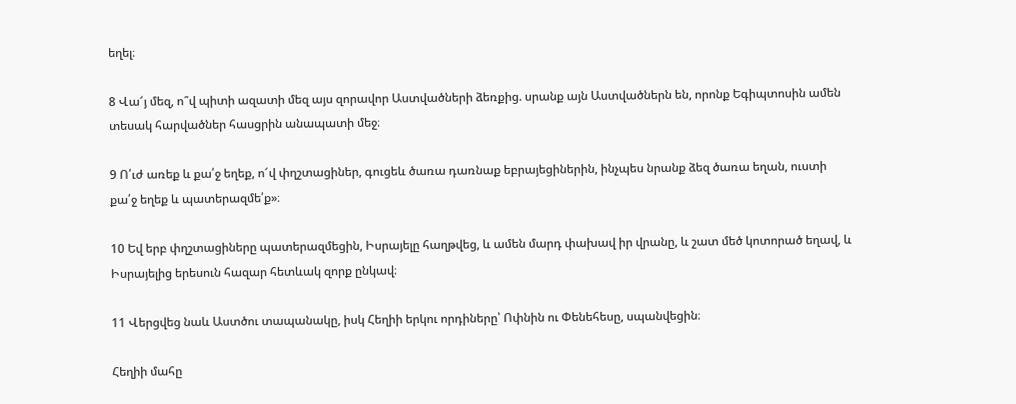եղել։

8 Վա՜յ մեզ, ո՞վ պիտի ազատի մեզ այս զորավոր Աստվածների ձեռքից. սրանք այն Աստվածներն են, որոնք Եգիպտոսին ամեն տեսակ հարվածներ հասցրին անապատի մեջ։

9 Ո՛ւժ առեք և քա՛ջ եղեք, ո՜վ փղշտացիներ, գուցեև ծառա դառնաք եբրայեցիներին, ինչպես նրանք ձեզ ծառա եղան, ուստի քա՛ջ եղեք և պատերազմե՛ք»։

10 Եվ երբ փղշտացիները պատերազմեցին, Իսրայելը հաղթվեց, և ամեն մարդ փախավ իր վրանը, և շատ մեծ կոտորած եղավ, և Իսրայելից երեսուն հազար հետևակ զորք ընկավ։

11 Վերցվեց նաև Աստծու տապանակը, իսկ Հեղիի երկու որդիները՝ Ոփնին ու Փենեհեսը, սպանվեցին։

Հեղիի մահը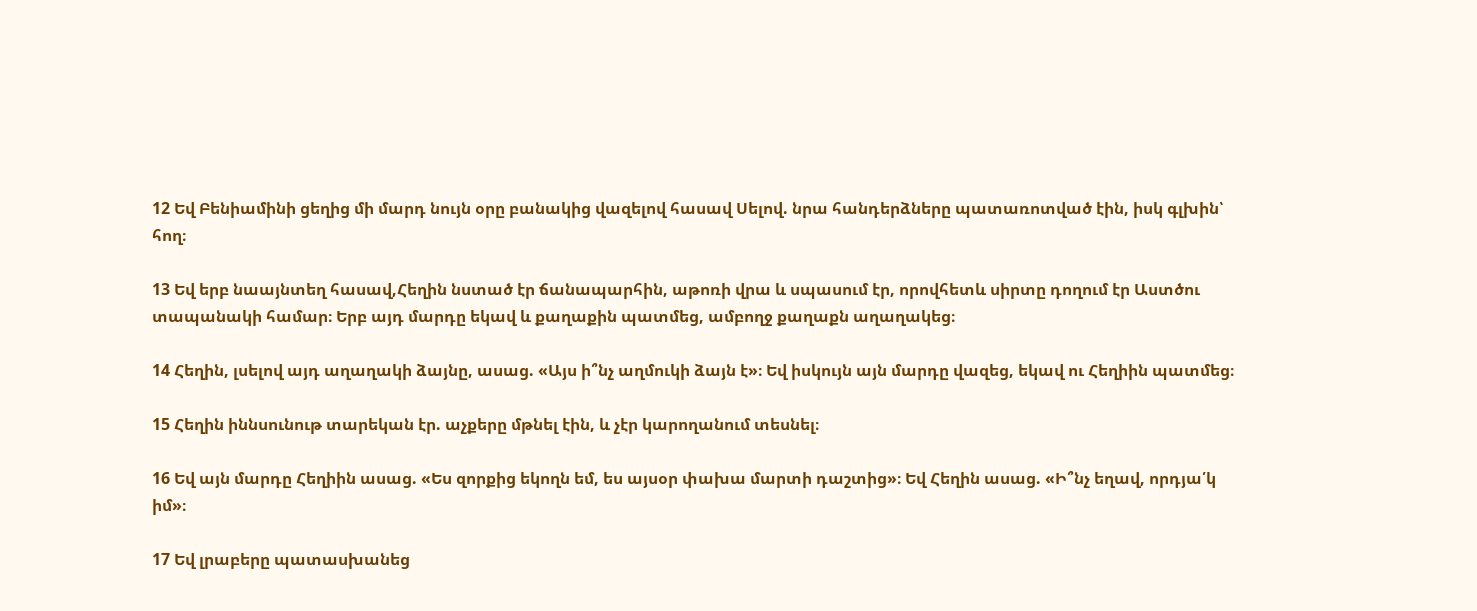12 Եվ Բենիամինի ցեղից մի մարդ նույն օրը բանակից վազելով հասավ Սելով. նրա հանդերձները պատառոտված էին, իսկ գլխին՝ հող։

13 Եվ երբ նաայնտեղ հասավ,Հեղին նստած էր ճանապարհին, աթոռի վրա և սպասում էր, որովհետև սիրտը դողում էր Աստծու տապանակի համար։ Երբ այդ մարդը եկավ և քաղաքին պատմեց, ամբողջ քաղաքն աղաղակեց։

14 Հեղին, լսելով այդ աղաղակի ձայնը, ասաց. «Այս ի՞նչ աղմուկի ձայն է»։ Եվ իսկույն այն մարդը վազեց, եկավ ու Հեղիին պատմեց։

15 Հեղին իննսունութ տարեկան էր. աչքերը մթնել էին, և չէր կարողանում տեսնել։

16 Եվ այն մարդը Հեղիին ասաց. «Ես զորքից եկողն եմ, ես այսօր փախա մարտի դաշտից»։ Եվ Հեղին ասաց. «Ի՞նչ եղավ, որդյա՛կ իմ»։

17 Եվ լրաբերը պատասխանեց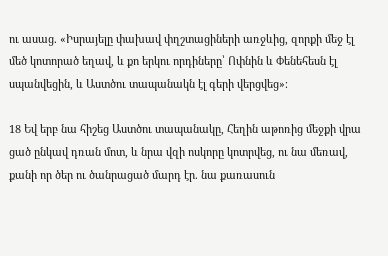ու ասաց. «Իսրայելը փախավ փղշտացիների առջևից, զորքի մեջ էլ մեծ կոտորած եղավ, և քո երկու որդիները՝ Ոփնին և Փենեհեսն էլ սպանվեցին, և Աստծու տապանակն էլ գերի վերցվեց»։

18 Եվ երբ նա հիշեց Աստծու տապանակը, Հեղին աթոռից մեջքի վրա ցած ընկավ դռան մոտ, և նրա վզի ոսկորը կոտրվեց, ու նա մեռավ, քանի որ ծեր ու ծանրացած մարդ էր. նա քառասուն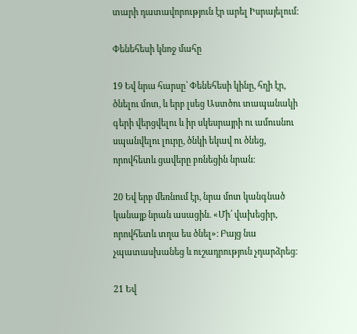տարի դատավորություն էր արել Իսրայելում։

Փենեհեսի կնոջ մահը

19 Եվ նրա հարսը՝ Փենեհեսի կինը, հղի էր, ծնելու մոտ, և երբ լսեց Աստծու տապանակի գերի վերցվելու և իր սկեսրայրի ու ամուսնու սպանվելու լուրը, ծնկի եկավ ու ծնեց, որովհետև ցավերը բռնեցին նրան։

20 Եվ երբ մեռնում էր, նրա մոտ կանգնած կանայք նրան ասացին. «Մի՛ վախեցիր, որովհետև տղա ես ծնել»։ Բայց նա չպատասխանեց և ուշադրություն չդարձրեց։

21 Եվ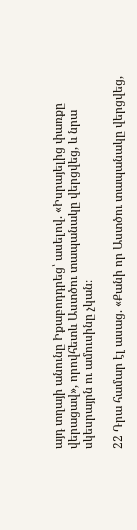այդ տղայի անունը Իքաբոդդրեց՝ ասելով. «Իսրայելից փառքը վերացավ», որովհետև Աստծու տապանակը վերցվեց, և նրա սկեսրայրն ու ամուսինը չկան։

22 Դրա համար էլ ասաց. «Քանի որ Աստծու տապանակը վերցվեց,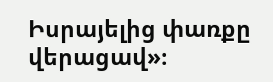Իսրայելից փառքը վերացավ»։